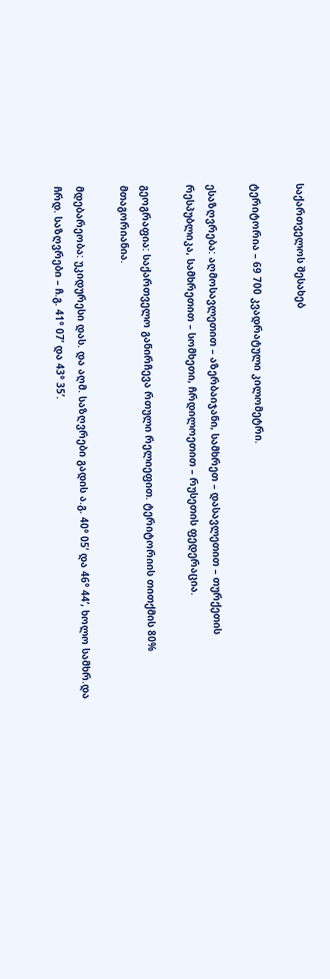საქართველოს შესახებ

ტერიტორია – 69 700 კვადრატული კილომეტრი.

ესაზღვრება: აღმოსავლეთით – აზერბაიჯანი, სამხრეთ – დასავლეთით – თურქეთის რესპუბლიკა, სამხრეთით – სომხეთი, ჩრდილოეთით – რუსეთის ფედერაცია.

გეოგრაფია: საქართველო განირჩევა რთული რელიეფით. ტერიტორიის თითქმის 80% მთაგორიანია.

მდებარეობა: უკიდურესი დას. და აღმ. საზღვრები გადის ა.გ. 40° 05’ და 46° 44’, ხოლო სამხრ.და ჩრდ. საზღვრები – ჩ.გ. 41° 07’ და 43° 35’.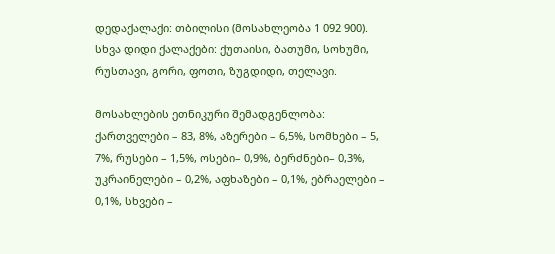დედაქალაქი: თბილისი (მოსახლეობა 1 092 900). სხვა დიდი ქალაქები: ქუთაისი, ბათუმი, სოხუმი, რუსთავი, გორი, ფოთი, ზუგდიდი, თელავი.

მოსახლების ეთნიკური შემადგენლობა: ქართველები – 83, 8%, აზერები – 6,5%, სომხები – 5, 7%, რუსები – 1,5%, ოსები– 0,9%, ბერძნები– 0,3%, უკრაინელები – 0,2%, აფხაზები – 0,1%, ებრაელები – 0,1%, სხვები –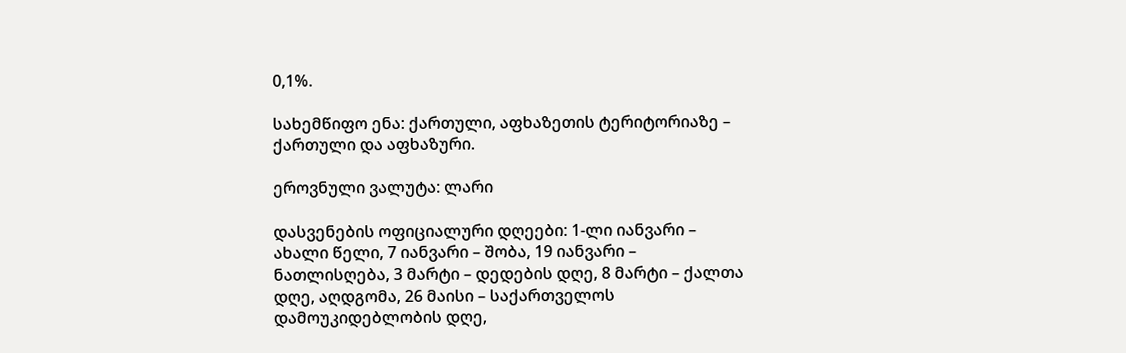0,1%.

სახემწიფო ენა: ქართული, აფხაზეთის ტერიტორიაზე – ქართული და აფხაზური.

ეროვნული ვალუტა: ლარი

დასვენების ოფიციალური დღეები: 1-ლი იანვარი – ახალი წელი, 7 იანვარი – შობა, 19 იანვარი – ნათლისღება, 3 მარტი – დედების დღე, 8 მარტი – ქალთა დღე, აღდგომა, 26 მაისი – საქართველოს დამოუკიდებლობის დღე,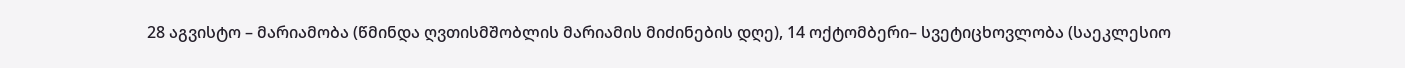28 აგვისტო – მარიამობა (წმინდა ღვთისმშობლის მარიამის მიძინების დღე), 14 ოქტომბერი– სვეტიცხოვლობა (საეკლესიო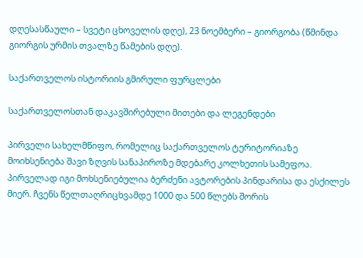დღესასწაული – სვეტი ცხოველის დღე), 23 ნოემბერი – გიორგობა (წმინდა გიორგის ურმის თვალზე წამების დღე).

საქართველოს ისტორიის გმირული ფურცლები

საქართველოსთან დაკავშირებული მითები და ლეგენდები

პირველი სახელმწიფო, რომელიც საქართველოს ტერიტორიაზე მოიხსენიება შავი ზღვის სანაპიროზე მდებარე კოლხეთის სამეფოა. პირველად იგი მოხსენიებულია ბერძენი ავტორების პინდარისა და ესქილეს მიერ. ჩვენს წელთაღრიცხვამდე 1000 და 500 წლებს შორის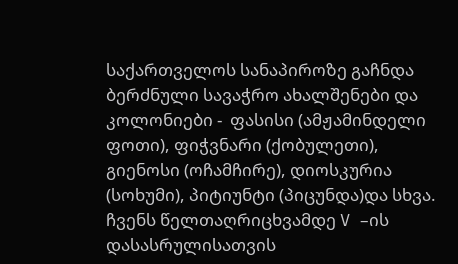საქართველოს სანაპიროზე გაჩნდა ბერძნული სავაჭრო ახალშენები და კოლონიები -  ფასისი (ამჟამინდელი ფოთი), ფიჭვნარი (ქობულეთი), გიენოსი (ოჩამჩირე), დიოსკურია (სოხუმი), პიტიუნტი (პიცუნდა)და სხვა. ჩვენს წელთაღრიცხვამდე V –ის დასასრულისათვის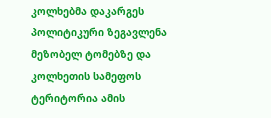კოლხებმა დაკარგეს პოლიტიკური ზეგავლენა მეზობელ ტომებზე და კოლხეთის სამეფოს ტერიტორია ამის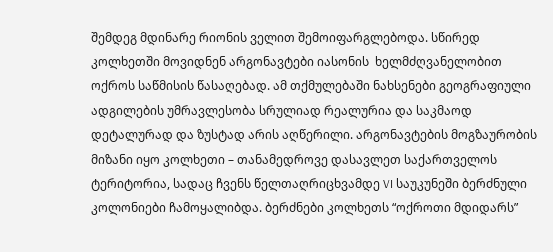შემდეგ მდინარე რიონის ველით შემოიფარგლებოდა. სწირედ კოლხეთში მოვიდნენ არგონავტები იასონის  ხელმძღვანელობით ოქროს საწმისის წასაღებად. ამ თქმულებაში ნახსენები გეოგრაფიული ადგილების უმრავლესობა სრულიად რეალურია და საკმაოდ დეტალურად და ზუსტად არის აღწერილი. არგონავტების მოგზაურობის მიზანი იყო კოლხეთი – თანამედროვე დასავლეთ საქართველოს ტერიტორია, სადაც ჩვენს წელთაღრიცხვამდე VI საუკუნეში ბერძნული კოლონიები ჩამოყალიბდა. ბერძნები კოლხეთს “ოქროთი მდიდარს”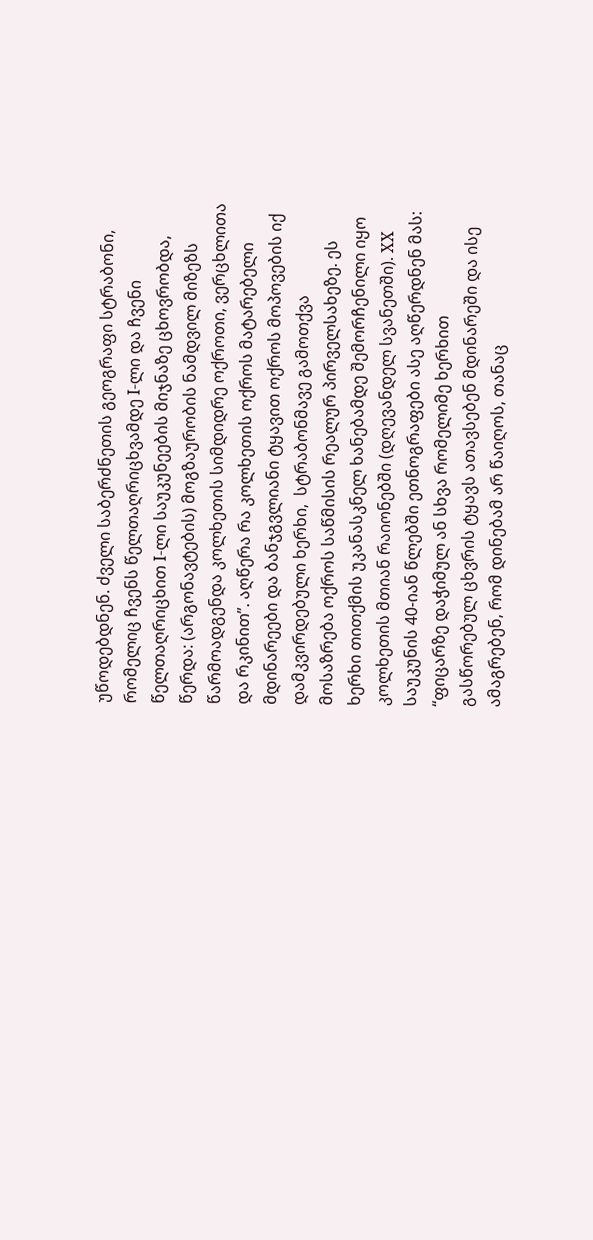უწოდებდნენ. ძველი საბერძნეთის გეოგრაფი სტრაბონი, რომელიც ჩვენს წელთაღრიცხვამდე I-ლი და ჩვენი წელთაღრიცხით I-ლი საუკუნეების მიჯნაზე ცხოვრობდა, წერდა: (არგონავტების) მოგზაურობის ნამდვილ მიზეზს წარმოადგენდა კოლხეთის სიმდიდრე ოქროთი, ვერცხლითა და რკინით”. აღწერა რა კოლხეთის ოქროს მატარებელი მდინარეები და ბანჯგვლიანი ტყავით ოქროს მოპოვების იქ დამკვირდებული ხერხი,  სტრაბონმავე გამოთქვა მოსაზრება ოქროს საწმისის რეალურ პირველსახეზე. ეს ხერხი თითქმის უკანასკნელ ხანებამდე შემორჩენილი იყო კოლხეთის მთიან რაიონებში (დღევანდელ სვანეთში). XX საუკუნის 40-იან წლებში ეთნოგრაფები ასე აღწერდნენ მას: “ფიცარზე დაჭიმულ ან სხვა რომელიმე ხერხით გასწორებულ ცხვრის ტყავს ათავსებენ მდინარეში და ისე ამაგრებენ, რომ დინებამ არ წაიღოს, თანაც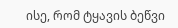ისე, რომ ტყავის ბეწვი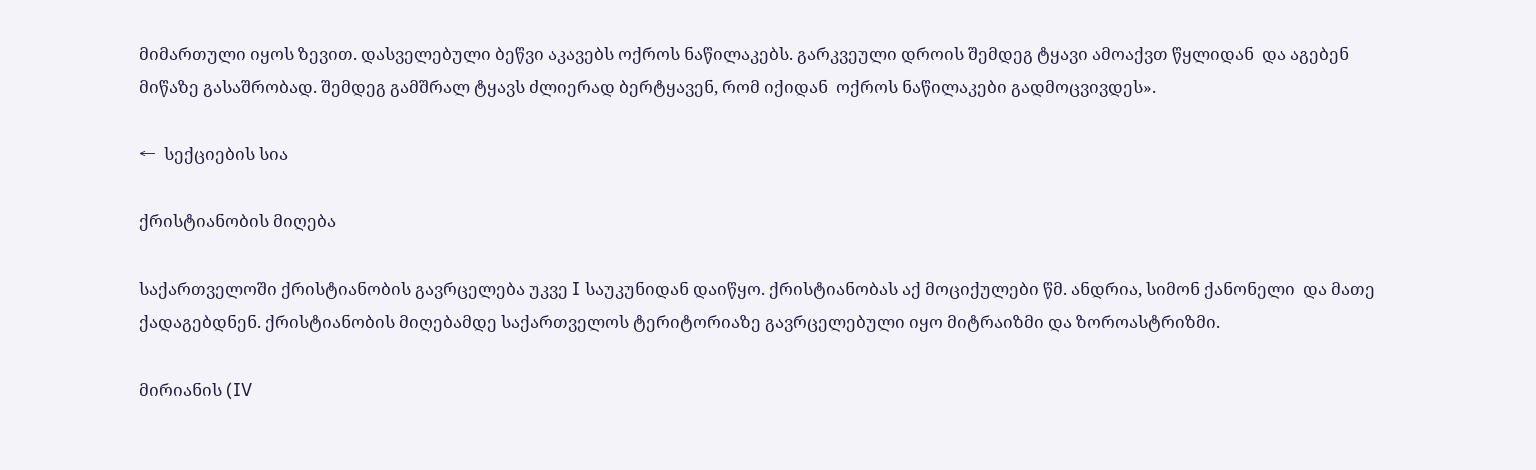მიმართული იყოს ზევით. დასველებული ბეწვი აკავებს ოქროს ნაწილაკებს. გარკვეული დროის შემდეგ ტყავი ამოაქვთ წყლიდან  და აგებენ მიწაზე გასაშრობად. შემდეგ გამშრალ ტყავს ძლიერად ბერტყავენ, რომ იქიდან  ოქროს ნაწილაკები გადმოცვივდეს».

←  სექციების სია

ქრისტიანობის მიღება

საქართველოში ქრისტიანობის გავრცელება უკვე I საუკუნიდან დაიწყო. ქრისტიანობას აქ მოციქულები წმ. ანდრია, სიმონ ქანონელი  და მათე ქადაგებდნენ. ქრისტიანობის მიღებამდე საქართველოს ტერიტორიაზე გავრცელებული იყო მიტრაიზმი და ზოროასტრიზმი.

მირიანის (IV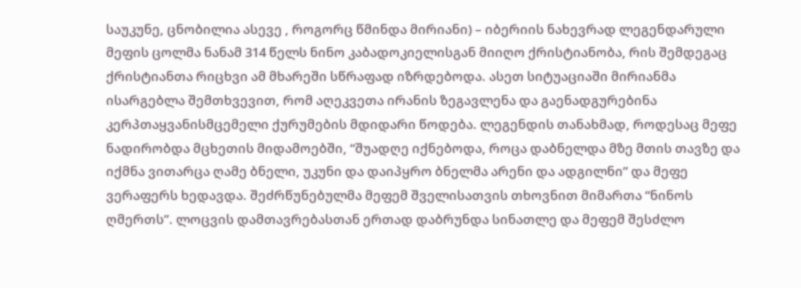საუკუნე, ცნობილია ასევე , როგორც წმინდა მირიანი) – იბერიის ნახევრად ლეგენდარული მეფის ცოლმა ნანამ 314 წელს ნინო კაბადოკიელისგან მიიღო ქრისტიანობა, რის შემდეგაც ქრისტიანთა რიცხვი ამ მხარეში სწრაფად იზრდებოდა. ასეთ სიტუაციაში მირიანმა ისარგებლა შემთხვევით, რომ აღეკვეთა ირანის ზეგავლენა და გაენადგურებინა კერპთაყვანისმცემელი ქურუმების მდიდარი წოდება. ლეგენდის თანახმად, როდესაც მეფე ნადირობდა მცხეთის მიდამოებში, “შუადღე იქნებოდა, როცა დაბნელდა მზე მთის თავზე და იქმნა ვითარცა ღამე ბნელი, უკუნი და დაიპყრო ბნელმა არენი და ადგილნი” და მეფე ვერაფერს ხედავდა. შეძრწუნებულმა მეფემ შველისათვის თხოვნით მიმართა “ნინოს ღმერთს”. ლოცვის დამთავრებასთან ერთად დაბრუნდა სინათლე და მეფემ შესძლო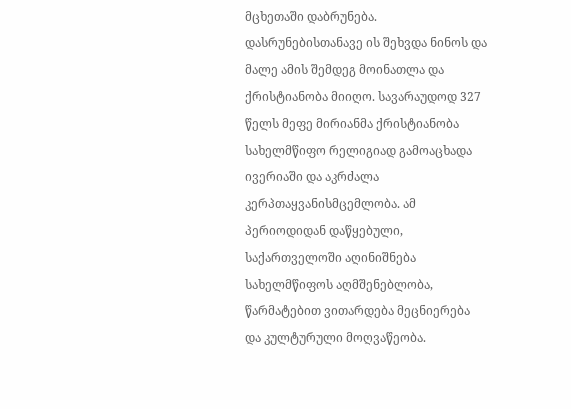მცხეთაში დაბრუნება. დასრუნებისთანავე ის შეხვდა ნინოს და მალე ამის შემდეგ მოინათლა და ქრისტიანობა მიიღო. სავარაუდოდ 327 წელს მეფე მირიანმა ქრისტიანობა სახელმწიფო რელიგიად გამოაცხადა ივერიაში და აკრძალა კერპთაყვანისმცემლობა. ამ პერიოდიდან დაწყებული, საქართველოში აღინიშნება  სახელმწიფოს აღმშენებლობა, წარმატებით ვითარდება მეცნიერება   და კულტურული მოღვაწეობა.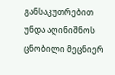განსაკუთრებით უნდა აღინიშნოს ცნობილი მეცნიერ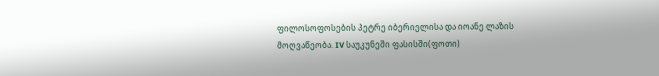ფილოსოფოსების პეტრე იბერიელისა და იოანე ლაზის მოღვაწეობა. IV საუკუნეში ფასისში(ფოთი)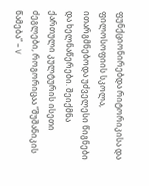ფუნქციონირებდა რიტორიკისა და ფილოსოფიის სკოლა, ითარგმნებოდა უძველესი წიგნები და ხელნაწერები. შეიქმნა ქართული კულტურის ისეთი  ძეგლები, როგორიცაა “შუშანიკის წამება” – V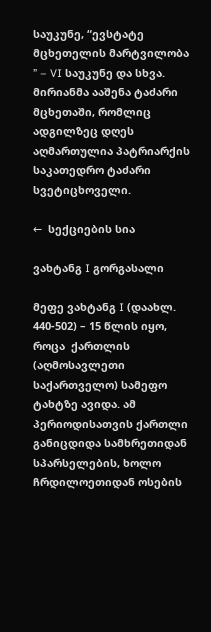საუკუნე, “ევსტატე მცხეთელის მარტვილობა ” – VI საუკუნე და სხვა. მირიანმა ააშენა ტაძარი მცხეთაში, რომლიც ადგილზეც დღეს აღმართულია პატრიარქის საკათედრო ტაძარი სვეტიცხოველი.

←  სექციების სია

ვახტანგ I გორგასალი

მეფე ვახტანგ I (დაახლ. 440-502) – 15 წლის იყო, როცა  ქართლის (აღმოსავლეთი საქართველო) სამეფო ტახტზე ავიდა. ამ პერიოდისათვის ქართლი განიცდიდა სამხრეთიდან სპარსელების, ხოლო ჩრდილოეთიდან ოსების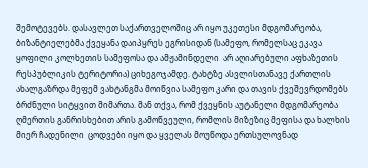შემოტევებს. დასავლეთ საქართველოშიც არ იყო უკეთესი მდგომარეობა, ბიზანტიელებმა ქვეყანა დაიპყრეს ეგრისიდან (სამეფო, რომელსაც ეკავა ყოფილი კოლხეთის სამეფოსა და ამჟამინდელი  არ აღიარებული აფხაზეთის რესპუბლიკის ტერიტორია) ციხეგოჯამდე. ტახტზე ასვლისთანავე ქართლის ახალგაზრდა მეფემ ვახტანგმა მოიწვია სამეფო კარი და თავის ქვეშევრდომებს ბრძნული სიტყვით მიმართა. მან თქვა, რომ ქვეყნის აუტანელი მდგომარეობა ღმერთის განრისხებით არის გამოწვეული, რომლის მიზეზიც მეფისა და ხალხის მიერ ჩადენილი  ცოდვები იყო და ყველას მოუწოდა ერთსულოვნად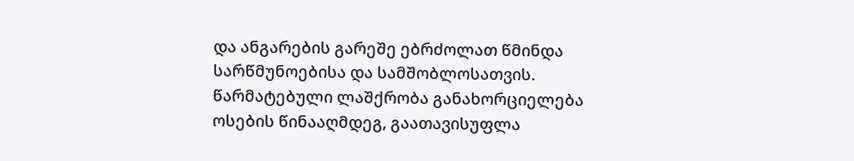და ანგარების გარეშე ებრძოლათ წმინდა სარწმუნოებისა და სამშობლოსათვის. წარმატებული ლაშქრობა განახორციელება ოსების წინააღმდეგ, გაათავისუფლა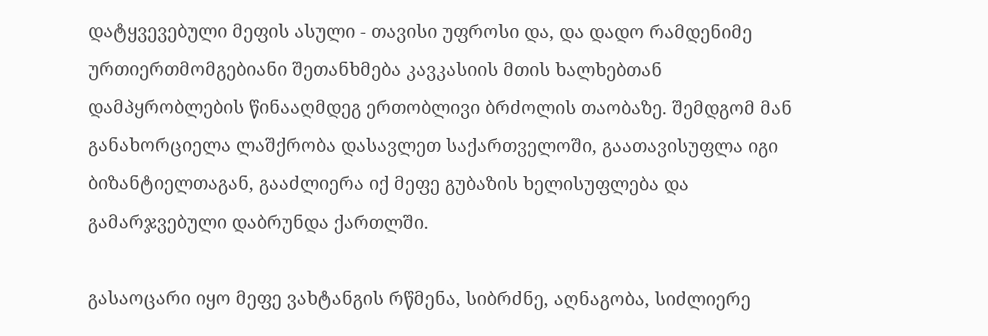დატყვევებული მეფის ასული - თავისი უფროსი და, და დადო რამდენიმე ურთიერთმომგებიანი შეთანხმება კავკასიის მთის ხალხებთან დამპყრობლების წინააღმდეგ ერთობლივი ბრძოლის თაობაზე. შემდგომ მან განახორციელა ლაშქრობა დასავლეთ საქართველოში, გაათავისუფლა იგი ბიზანტიელთაგან, გააძლიერა იქ მეფე გუბაზის ხელისუფლება და გამარჯვებული დაბრუნდა ქართლში.

გასაოცარი იყო მეფე ვახტანგის რწმენა, სიბრძნე, აღნაგობა, სიძლიერე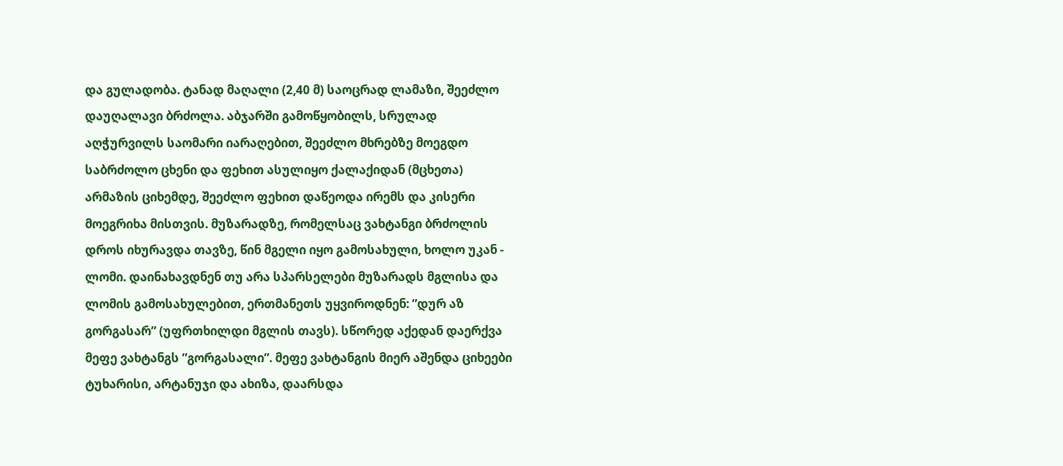და გულადობა. ტანად მაღალი (2,40 მ) საოცრად ლამაზი, შეეძლო დაუღალავი ბრძოლა. აბჯარში გამოწყობილს, სრულად აღჭურვილს საომარი იარაღებით, შეეძლო მხრებზე მოეგდო საბრძოლო ცხენი და ფეხით ასულიყო ქალაქიდან (მცხეთა) არმაზის ციხემდე, შეეძლო ფეხით დაწეოდა ირემს და კისერი მოეგრიხა მისთვის. მუზარადზე, რომელსაც ვახტანგი ბრძოლის დროს იხურავდა თავზე, წინ მგელი იყო გამოსახული, ხოლო უკან - ლომი. დაინახავდნენ თუ არა სპარსელები მუზარადს მგლისა და ლომის გამოსახულებით, ერთმანეთს უყვიროდნენ: ”დურ აზ გორგასარ” (უფრთხილდი მგლის თავს). სწორედ აქედან დაერქვა მეფე ვახტანგს ”გორგასალი”. მეფე ვახტანგის მიერ აშენდა ციხეები ტუხარისი, არტანუჯი და ახიზა, დაარსდა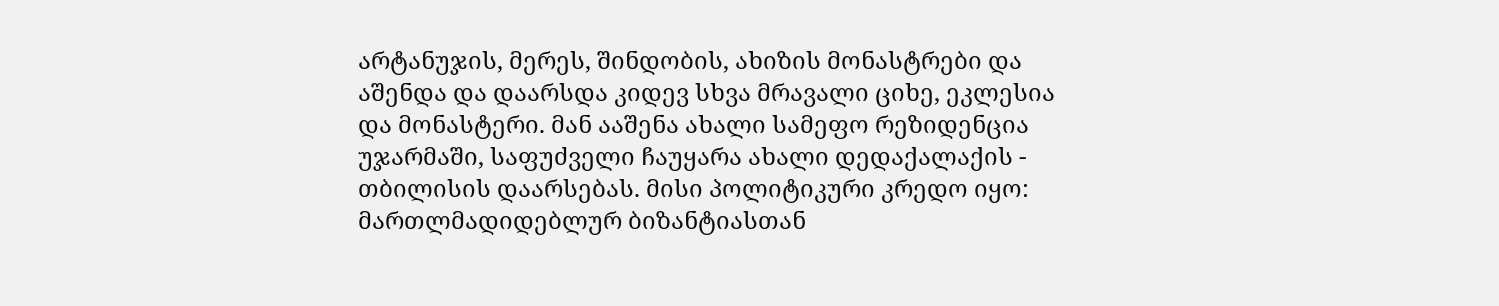არტანუჯის, მერეს, შინდობის, ახიზის მონასტრები და აშენდა და დაარსდა კიდევ სხვა მრავალი ციხე, ეკლესია და მონასტერი. მან ააშენა ახალი სამეფო რეზიდენცია უჯარმაში, საფუძველი ჩაუყარა ახალი დედაქალაქის - თბილისის დაარსებას. მისი პოლიტიკური კრედო იყო: მართლმადიდებლურ ბიზანტიასთან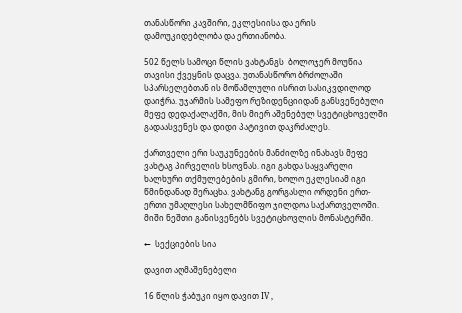თანასწორი კავშირი, ეკლესიისა და ერის დამოუკიდებლობა და ერთიანობა.

502 წელს სამოცი წლის ვახტანგს  ბოლოჯერ მოუწია თავისი ქვეყნის დაცვა. უთანასწორო ბრძოლაში სპარსელებთან ის მოწამლული ისრით სასიკვდილოდ დაიჭრა. უჯარმის სამეფო რეზიდენციიდან განსვენებული მეფე დედაქალაქში, მის მიერ აშენებულ სვეტიცხოველში გადაასვენეს და დიდი პატივით დაკრძალეს.

ქართველი ერი საუკუნეების მანძილზე ინახავს მეფე ვახტაგ პირველის ხსოვნას. იგი გახდა საყვარელი ხალხური თქმულებების გმირი, ხოლო ეკლესიამ იგი წმინდანად შერაცხა. ვახტანგ გორგასლი ორდენი ერთ-ერთი უმაღლესი სახელმწიფო ჯილდოა საქართველოში. მიში ნეშთი განისვენებს სვეტიცხოვლის მონასტერში.

←  სექციების სია

დავით აღმაშენებელი

16 წლის ჭაბუკი იყო დავით IV ,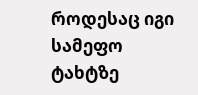როდესაც იგი სამეფო ტახტზე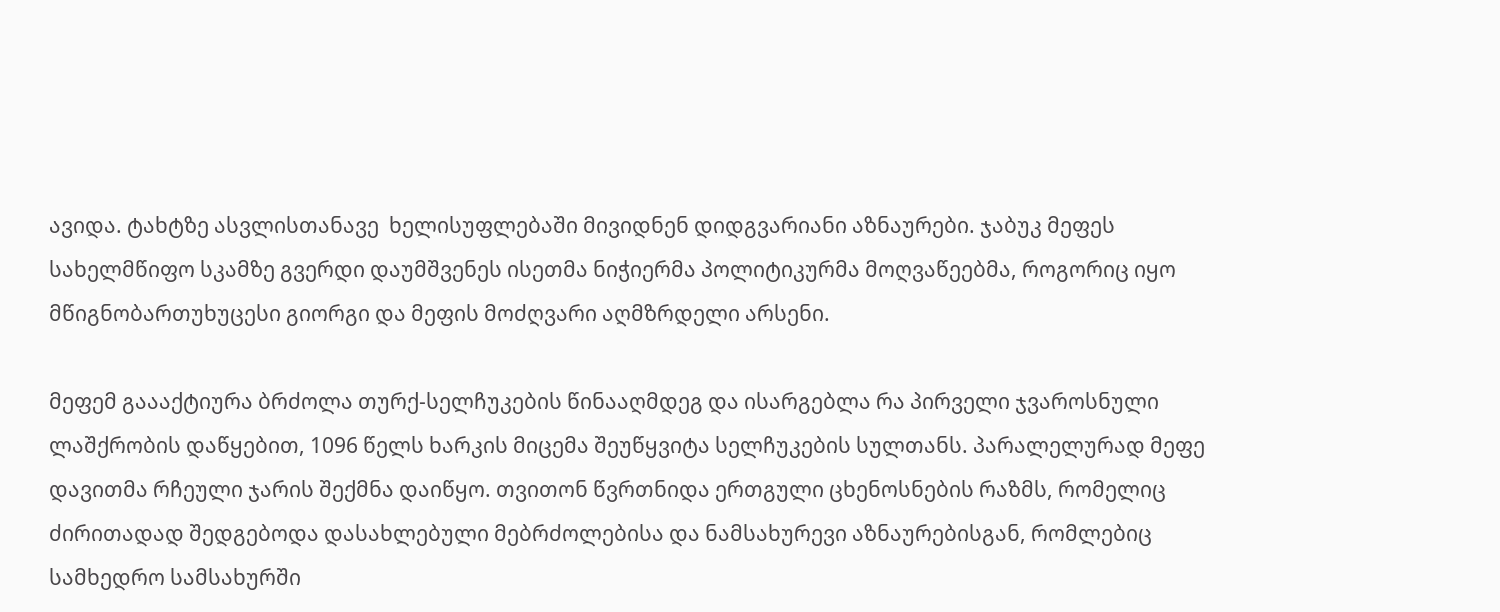ავიდა. ტახტზე ასვლისთანავე  ხელისუფლებაში მივიდნენ დიდგვარიანი აზნაურები. ჯაბუკ მეფეს სახელმწიფო სკამზე გვერდი დაუმშვენეს ისეთმა ნიჭიერმა პოლიტიკურმა მოღვაწეებმა, როგორიც იყო მწიგნობართუხუცესი გიორგი და მეფის მოძღვარი აღმზრდელი არსენი.

მეფემ გაააქტიურა ბრძოლა თურქ-სელჩუკების წინააღმდეგ და ისარგებლა რა პირველი ჯვაროსნული ლაშქრობის დაწყებით, 1096 წელს ხარკის მიცემა შეუწყვიტა სელჩუკების სულთანს. პარალელურად მეფე დავითმა რჩეული ჯარის შექმნა დაიწყო. თვითონ წვრთნიდა ერთგული ცხენოსნების რაზმს, რომელიც ძირითადად შედგებოდა დასახლებული მებრძოლებისა და ნამსახურევი აზნაურებისგან, რომლებიც სამხედრო სამსახურში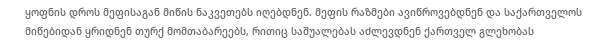ყოფნის დროს მეფისაგან მიწის ნაკვეთებს იღებდნენ. მეფის რაზმები ავიწროვებდნენ და საქართველოს მიწებიდან ყრიდნენ თურქ მომთაბარეებს, რითიც საშუალებას აძლევდნენ ქართველ გლეხობას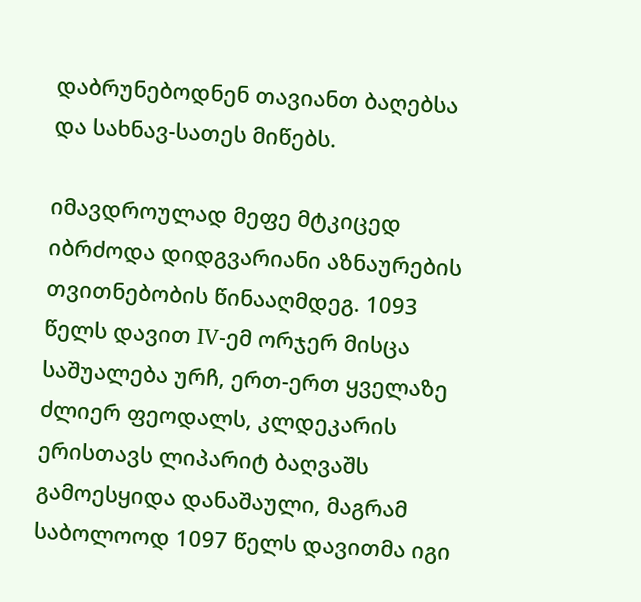დაბრუნებოდნენ თავიანთ ბაღებსა და სახნავ-სათეს მიწებს.

იმავდროულად მეფე მტკიცედ იბრძოდა დიდგვარიანი აზნაურების თვითნებობის წინააღმდეგ. 1093 წელს დავით IV-ემ ორჯერ მისცა საშუალება ურჩ, ერთ-ერთ ყველაზე ძლიერ ფეოდალს, კლდეკარის ერისთავს ლიპარიტ ბაღვაშს გამოესყიდა დანაშაული, მაგრამ საბოლოოდ 1097 წელს დავითმა იგი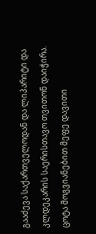გააძევა საქართველოდან და ლიპარიტი და კლდეკარის საერისთავო თვითონ დაიჭირა. ცოტა მოგვიანებით მეფე დავითი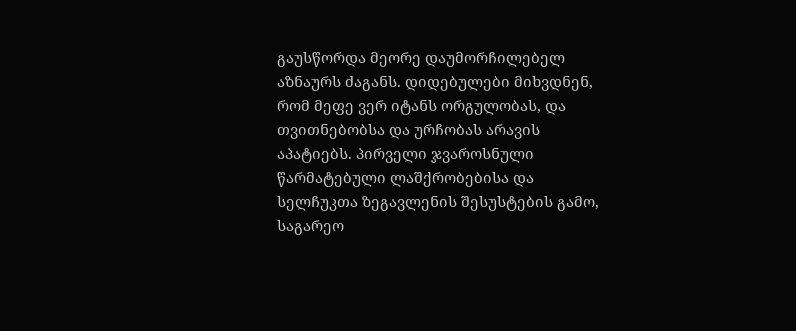გაუსწორდა მეორე დაუმორჩილებელ აზნაურს ძაგანს. დიდებულები მიხვდნენ, რომ მეფე ვერ იტანს ორგულობას, და თვითნებობსა და ურჩობას არავის აპატიებს. პირველი ჯვაროსნული წარმატებული ლაშქრობებისა და სელჩუკთა ზეგავლენის შესუსტების გამო,   საგარეო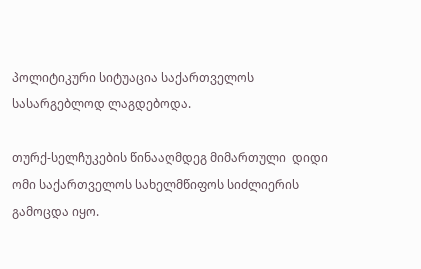პოლიტიკური სიტუაცია საქართველოს სასარგებლოდ ლაგდებოდა.

თურქ-სელჩუკების წინააღმდეგ მიმართული  დიდი ომი საქართველოს სახელმწიფოს სიძლიერის გამოცდა იყო.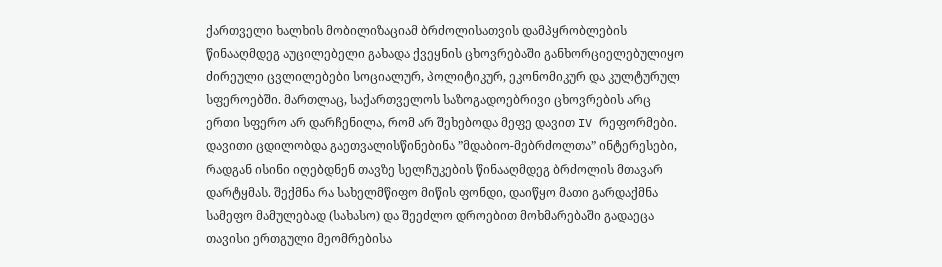ქართველი ხალხის მობილიზაციამ ბრძოლისათვის დამპყრობლების წინააღმდეგ აუცილებელი გახადა ქვეყნის ცხოვრებაში განხორციელებულიყო ძირეული ცვლილებები სოციალურ, პოლიტიკურ, ეკონომიკურ და კულტურულ სფეროებში. მართლაც, საქართველოს საზოგადოებრივი ცხოვრების არც ერთი სფერო არ დარჩენილა, რომ არ შეხებოდა მეფე დავით IV რეფორმები. დავითი ცდილობდა გაეთვალისწინებინა ”მდაბიო-მებრძოლთა” ინტერესები, რადგან ისინი იღებდნენ თავზე სელჩუკების წინააღმდეგ ბრძოლის მთავარ დარტყმას. შექმნა რა სახელმწიფო მიწის ფონდი, დაიწყო მათი გარდაქმნა სამეფო მამულებად (სახასო) და შეეძლო დროებით მოხმარებაში გადაეცა თავისი ერთგული მეომრებისა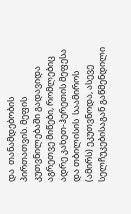და  თანამდებობის პირთათვის. მეფის კუთვნილებაში გადავიდა აგრეთვე მიწები, რომლებიც ადრე კახეთ-ჰერეთის მეფესა და თბილისის  საამიროს (ამირს) ეკუთვნოდა, ასევე სელჩუკებისაგან გაწმენდილი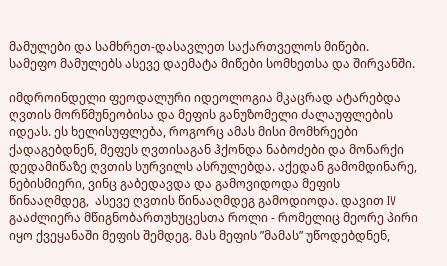მამულები და სამხრეთ-დასავლეთ საქართველოს მიწები. სამეფო მამულებს ასევე დაემატა მიწები სომხეთსა და შირვანში.

იმდროინდელი ფეოდალური იდეოლოგია მკაცრად ატარებდა ღვთის მორწმუნეობისა და მეფის განუზომელი ძალაუფლების იდეას. ეს ხელისუფლება, როგორც ამას მისი მომხრეები ქადაგებდნენ, მეფეს ღვთისაგან ჰქონდა ნაბოძები და მონარქი დედამიწაზე ღვთის სურვილს ასრულებდა. აქედან გამომდინარე, ნებისმიერი, ვინც გაბედავდა და გამოვიდოდა მეფის წინააღმდეგ,  ასევე ღვთის წინააღმდეგ გამოდიოდა. დავით IV გააძლიერა მწიგნობართუხუცესთა როლი - რომელიც მეორე პირი იყო ქვეყანაში მეფის შემდეგ. მას მეფის ”მამას” უწოდებდნენ,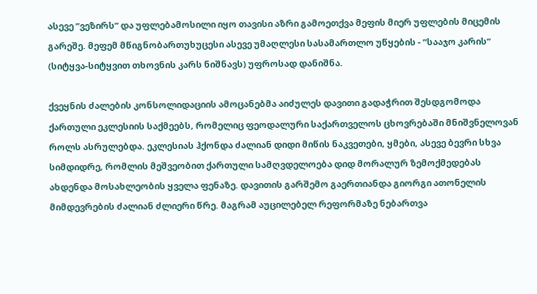ასევე ”ვეზირს” და უფლებამოსილი იყო თავისი აზრი გამოეთქვა მეფის მიერ უფლების მიცემის გარეშე. მეფემ მწიგნობართუხუცესი ასევე უმაღლესი სასამართლო უწყების - ”სააჯო კარის” (სიტყვა-სიტყვით თხოვნის კარს ნიშნავს) უფროსად დანიშნა.

ქვეყნის ძალების კონსოლიდაციის ამოცანებმა აიძულეს დავითი გადაჭრით შესდგომოდა ქართული ეკლესიის საქმეებს, რომელიც ფეოდალური საქართველოს ცხოვრებაში მნიშვნელოვან როლს ასრულებდა. ეკლესიას ჰქონდა ძალიან დიდი მიწის ნაკვეთები, ყმები, ასევე ბევრი სხვა სიმდიდრე, რომლის მეშვეობით ქართული სამღვდელოება დიდ მორალურ ზემოქმედებას ახდენდა მოსახლეობის ყველა ფენაზე. დავითის გარშემო გაერთიანდა გიორგი ათონელის მიმდევრების ძალიან ძლიერი წრე. მაგრამ აუცილებელ რეფორმაზე ნებართვა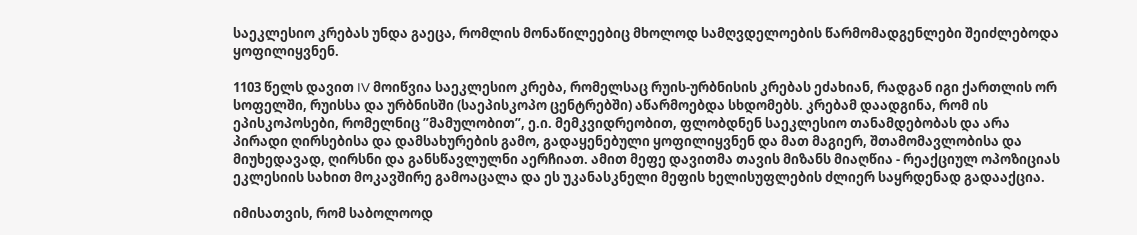საეკლესიო კრებას უნდა გაეცა, რომლის მონაწილეებიც მხოლოდ სამღვდელოების წარმომადგენლები შეიძლებოდა ყოფილიყვნენ.

1103 წელს დავით IV მოიწვია საეკლესიო კრება, რომელსაც რუის-ურბნისის კრებას ეძახიან, რადგან იგი ქართლის ორ სოფელში, რუისსა და ურბნისში (საეპისკოპო ცენტრებში) აწარმოებდა სხდომებს. კრებამ დაადგინა, რომ ის ეპისკოპოსები, რომელნიც ”მამულობით”, ე.ი. მემკვიდრეობით, ფლობდნენ საეკლესიო თანამდებობას და არა პირადი ღირსებისა და დამსახურების გამო, გადაყენებული ყოფილიყვნენ და მათ მაგიერ, შთამომავლობისა და მიუხედავად, ღირსნი და განსწავლულნი აერჩიათ. ამით მეფე დავითმა თავის მიზანს მიაღწია - რეაქციულ ოპოზიციას ეკლესიის სახით მოკავშირე გამოაცალა და ეს უკანასკნელი მეფის ხელისუფლების ძლიერ საყრდენად გადააქცია.

იმისათვის, რომ საბოლოოდ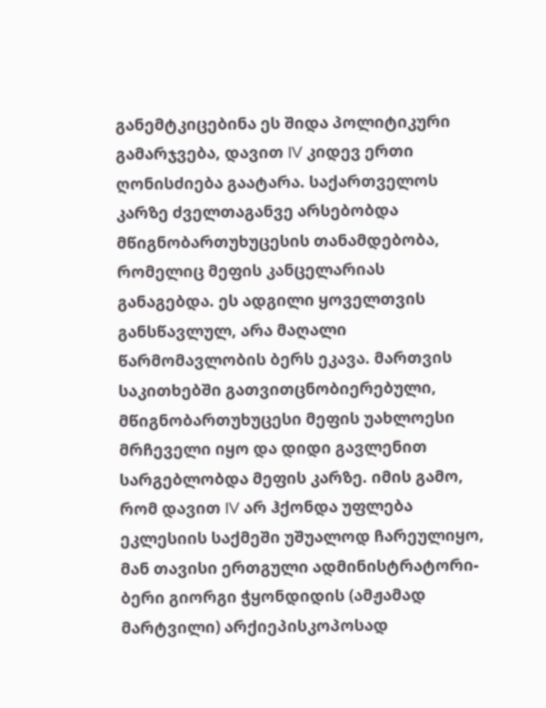განემტკიცებინა ეს შიდა პოლიტიკური გამარჯვება, დავით IV კიდევ ერთი ღონისძიება გაატარა. საქართველოს კარზე ძველთაგანვე არსებობდა მწიგნობართუხუცესის თანამდებობა, რომელიც მეფის კანცელარიას განაგებდა. ეს ადგილი ყოველთვის განსწავლულ, არა მაღალი წარმომავლობის ბერს ეკავა. მართვის საკითხებში გათვითცნობიერებული, მწიგნობართუხუცესი მეფის უახლოესი მრჩეველი იყო და დიდი გავლენით სარგებლობდა მეფის კარზე. იმის გამო, რომ დავით IV არ ჰქონდა უფლება ეკლესიის საქმეში უშუალოდ ჩარეულიყო, მან თავისი ერთგული ადმინისტრატორი-ბერი გიორგი ჭყონდიდის (ამჟამად მარტვილი) არქიეპისკოპოსად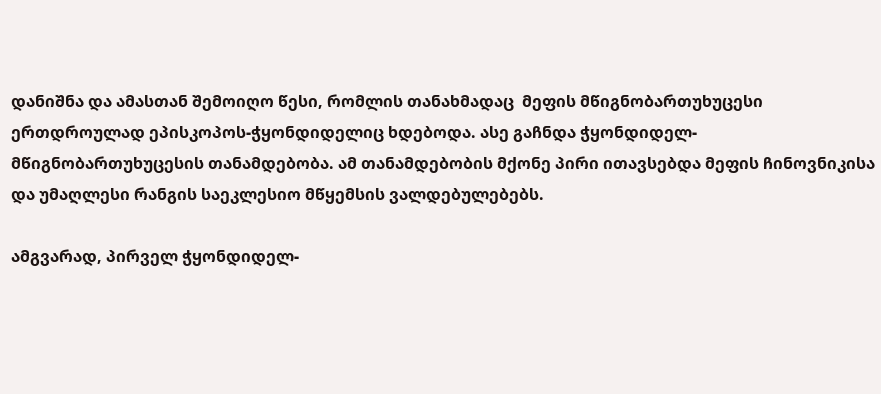დანიშნა და ამასთან შემოიღო წესი, რომლის თანახმადაც  მეფის მწიგნობართუხუცესი ერთდროულად ეპისკოპოს-ჭყონდიდელიც ხდებოდა. ასე გაჩნდა ჭყონდიდელ-მწიგნობართუხუცესის თანამდებობა. ამ თანამდებობის მქონე პირი ითავსებდა მეფის ჩინოვნიკისა და უმაღლესი რანგის საეკლესიო მწყემსის ვალდებულებებს.

ამგვარად, პირველ ჭყონდიდელ-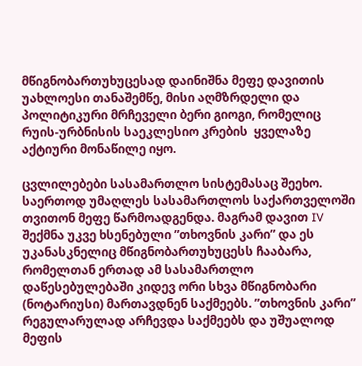მწიგნობართუხუცესად დაინიშნა მეფე დავითის უახლოესი თანაშემწე, მისი აღმზრდელი და პოლიტიკური მრჩეველი ბერი გიოგი, რომელიც რუის-ურბნისის საეკლესიო კრების  ყველაზე აქტიური მონაწილე იყო.

ცვლილებები სასამართლო სისტემასაც შეეხო. საერთოდ უმაღლეს სასამართლოს საქართველოში თვითონ მეფე წარმოადგენდა. მაგრამ დავით IV შექმნა უკვე ხსენებული ”თხოვნის კარი” და ეს უკანასკნელიც მწიგნობართუხუცესს ჩააბარა, რომელთან ერთად ამ სასამართლო დაწესებულებაში კიდევ ორი სხვა მწიგნობარი (ნოტარიუსი) მართავდნენ საქმეებს. ”თხოვნის კარი” რეგულარულად არჩევდა საქმეებს და უშუალოდ მეფის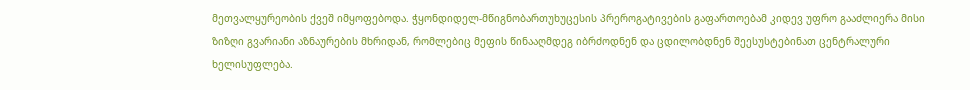მეთვალყურეობის ქვეშ იმყოფებოდა. ჭყონდიდელ-მწიგნობართუხუცესის პრეროგატივების გაფართოებამ კიდევ უფრო გააძლიერა მისი ზიზღი გვარიანი აზნაურების მხრიდან, რომლებიც მეფის წინააღმდეგ იბრძოდნენ და ცდილობდნენ შეესუსტებინათ ცენტრალური ხელისუფლება.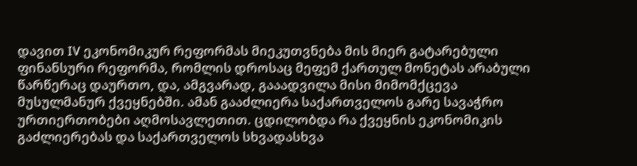დავით IV ეკონომიკურ რეფორმას მიეკუთვნება მის მიერ გატარებული ფინანსური რეფორმა, რომლის დროსაც მეფემ ქართულ მონეტას არაბული წარწერაც დაურთო, და, ამგვარად, გააადვილა მისი მიმომქცევა მუსულმანურ ქვეყნებში. ამან გააძლიერა საქართველოს გარე სავაჭრო ურთიერთობები აღმოსავლეთით. ცდილობდა რა ქვეყნის ეკონომიკის გაძლიერებას და საქართველოს სხვადასხვა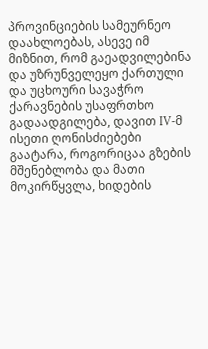პროვინციების სამეურნეო დაახლოებას, ასევე იმ მიზნით, რომ გაეადვილებინა და უზრუნველეყო ქართული და უცხოური სავაჭრო ქარავნების უსაფრთხო  გადაადგილება, დავით IV-მ ისეთი ღონისძიებები გაატარა, როგორიცაა გზების მშენებლობა და მათი მოკირწყვლა, ხიდების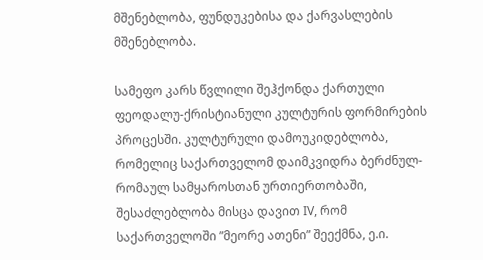მშენებლობა, ფუნდუკებისა და ქარვასლების მშენებლობა.

სამეფო კარს წვლილი შეჰქონდა ქართული ფეოდალუ-ქრისტიანული კულტურის ფორმირების პროცესში. კულტურული დამოუკიდებლობა, რომელიც საქართველომ დაიმკვიდრა ბერძნულ-რომაულ სამყაროსთან ურთიერთობაში, შესაძლებლობა მისცა დავით IV, რომ საქართველოში ”მეორე ათენი” შეექმნა, ე.ი.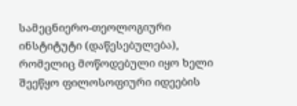სამეცნიერო-თეოლოგიური ინსტიტუტი (დაწესებულება), რომელიც მოწოდებული იყო ხელი შეეწყო ფილოსოფიური იდეების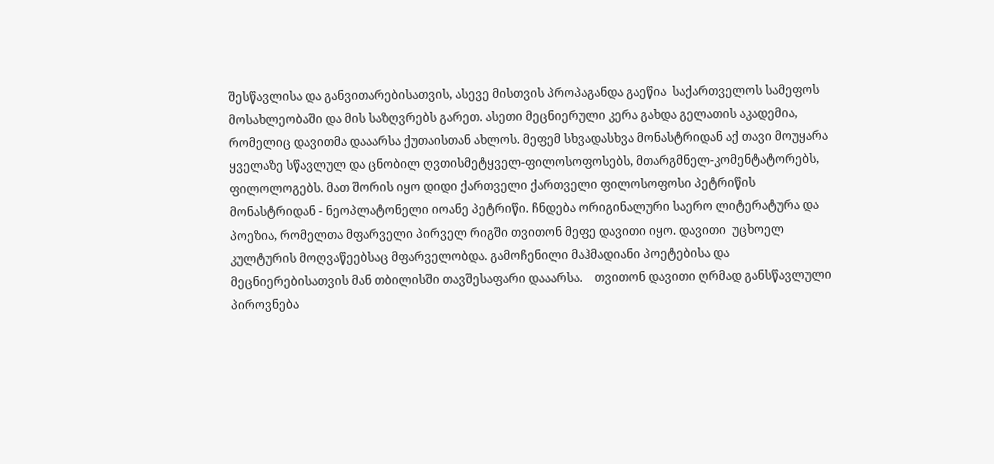შესწავლისა და განვითარებისათვის, ასევე მისთვის პროპაგანდა გაეწია  საქართველოს სამეფოს მოსახლეობაში და მის საზღვრებს გარეთ. ასეთი მეცნიერული კერა გახდა გელათის აკადემია, რომელიც დავითმა დააარსა ქუთაისთან ახლოს. მეფემ სხვადასხვა მონასტრიდან აქ თავი მოუყარა ყველაზე სწავლულ და ცნობილ ღვთისმეტყველ-ფილოსოფოსებს, მთარგმნელ-კომენტატორებს, ფილოლოგებს. მათ შორის იყო დიდი ქართველი ქართველი ფილოსოფოსი პეტრიწის მონასტრიდან - ნეოპლატონელი იოანე პეტრიწი. ჩნდება ორიგინალური საერო ლიტერატურა და პოეზია, რომელთა მფარველი პირველ რიგში თვითონ მეფე დავითი იყო. დავითი  უცხოელ კულტურის მოღვაწეებსაც მფარველობდა. გამოჩენილი მაჰმადიანი პოეტებისა და მეცნიერებისათვის მან თბილისში თავშესაფარი დააარსა.    თვითონ დავითი ღრმად განსწავლული პიროვნება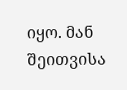იყო. მან შეითვისა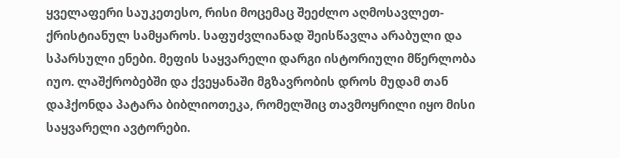ყველაფერი საუკეთესო, რისი მოცემაც შეეძლო აღმოსავლეთ-ქრისტიანულ სამყაროს. საფუძვლიანად შეისწავლა არაბული და სპარსული ენები. მეფის საყვარელი დარგი ისტორიული მწერლობა იუო. ლაშქრობებში და ქვეყანაში მგზავრობის დროს მუდამ თან დაჰქონდა პატარა ბიბლიოთეკა, რომელშიც თავმოყრილი იყო მისი საყვარელი ავტორები.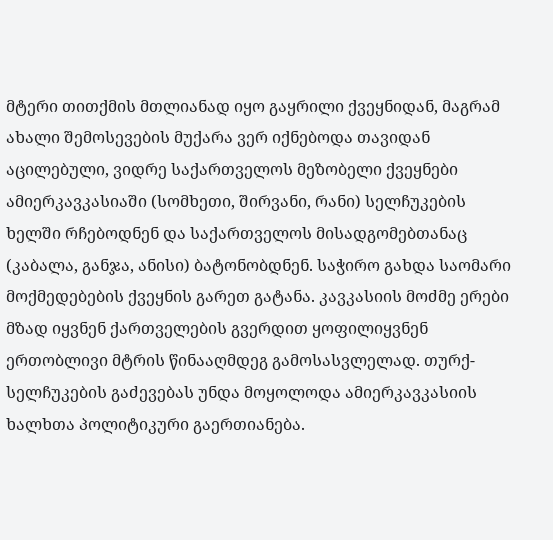მტერი თითქმის მთლიანად იყო გაყრილი ქვეყნიდან, მაგრამ ახალი შემოსევების მუქარა ვერ იქნებოდა თავიდან აცილებული, ვიდრე საქართველოს მეზობელი ქვეყნები ამიერკავკასიაში (სომხეთი, შირვანი, რანი) სელჩუკების ხელში რჩებოდნენ და საქართველოს მისადგომებთანაც (კაბალა, განჯა, ანისი) ბატონობდნენ. საჭირო გახდა საომარი მოქმედებების ქვეყნის გარეთ გატანა. კავკასიის მოძმე ერები მზად იყვნენ ქართველების გვერდით ყოფილიყვნენ ერთობლივი მტრის წინააღმდეგ გამოსასვლელად. თურქ-სელჩუკების გაძევებას უნდა მოყოლოდა ამიერკავკასიის ხალხთა პოლიტიკური გაერთიანება.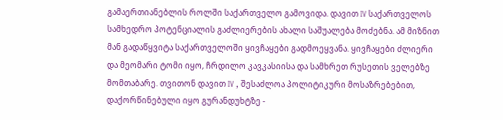გამაერთიანებლის როლში საქართველო გამოვიდა. დავით IV საქართველოს სამხედრო პოტენციალის გაძლიერების ახალი საშუალება მოძებნა. ამ მიზნით მან გადაწყვიტა საქართველოში ყივჩაყები გადმოეყვანა. ყივჩაყები ძლიერი და მეომარი ტომი იყო, ჩრდილო კავკასიისა და სამხრეთ რუსეთის ველებზე მომთაბარე. თვითონ დავით IV , შესაძლოა პოლიტიკური მოსაზრებებით, დაქორწინებული იყო გურანდუხტზე -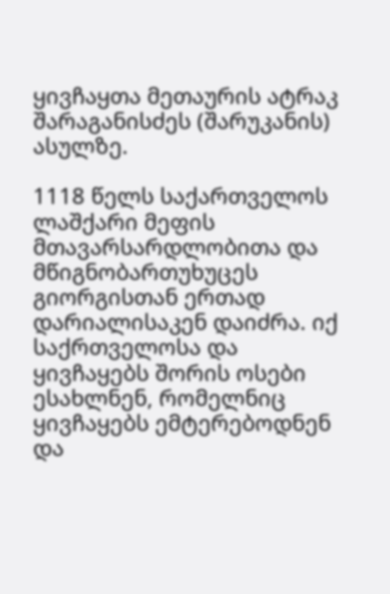ყივჩაყთა მეთაურის ატრაკ შარაგანისძეს (შარუკანის) ასულზე.

1118 წელს საქართველოს ლაშქარი მეფის მთავარსარდლობითა და მწიგნობართუხუცეს გიორგისთან ერთად  დარიალისაკენ დაიძრა. იქ საქრთველოსა და ყივჩაყებს შორის ოსები ესახლნენ, რომელნიც ყივჩაყებს ემტერებოდნენ და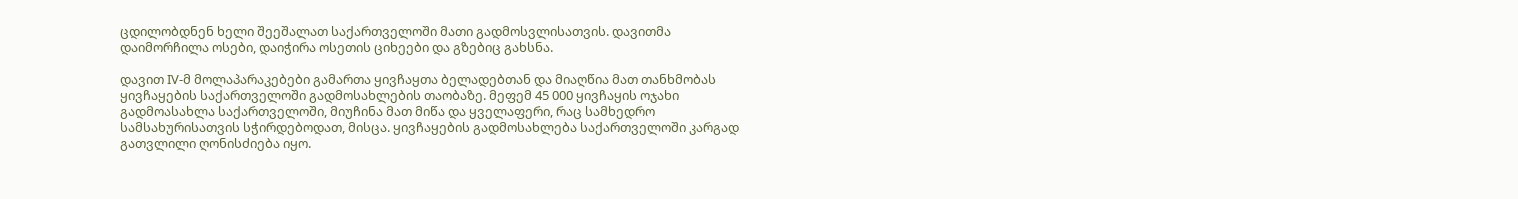ცდილობდნენ ხელი შეეშალათ საქართველოში მათი გადმოსვლისათვის. დავითმა დაიმორჩილა ოსები, დაიჭირა ოსეთის ციხეები და გზებიც გახსნა.

დავით IV-მ მოლაპარაკებები გამართა ყივჩაყთა ბელადებთან და მიაღწია მათ თანხმობას ყივჩაყების საქართველოში გადმოსახლების თაობაზე. მეფემ 45 000 ყივჩაყის ოჯახი გადმოასახლა საქართველოში, მიუჩინა მათ მიწა და ყველაფერი, რაც სამხედრო სამსახურისათვის სჭირდებოდათ, მისცა. ყივჩაყების გადმოსახლება საქართველოში კარგად გათვლილი ღონისძიება იყო.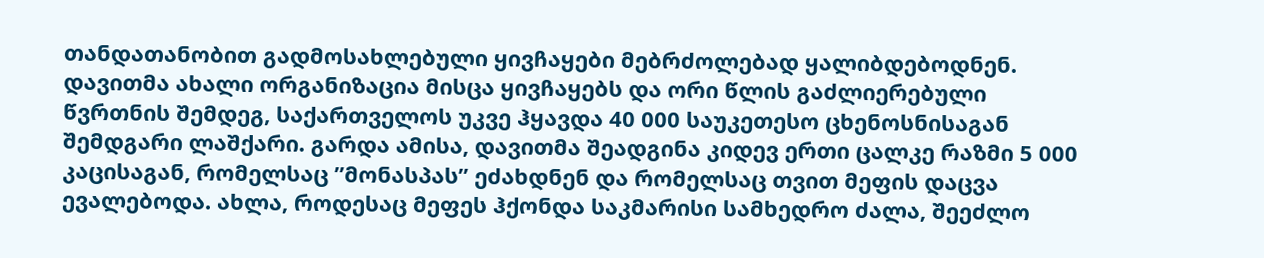თანდათანობით გადმოსახლებული ყივჩაყები მებრძოლებად ყალიბდებოდნენ. დავითმა ახალი ორგანიზაცია მისცა ყივჩაყებს და ორი წლის გაძლიერებული წვრთნის შემდეგ, საქართველოს უკვე ჰყავდა 40 000 საუკეთესო ცხენოსნისაგან შემდგარი ლაშქარი. გარდა ამისა, დავითმა შეადგინა კიდევ ერთი ცალკე რაზმი 5 000 კაცისაგან, რომელსაც ”მონასპას” ეძახდნენ და რომელსაც თვით მეფის დაცვა ევალებოდა. ახლა, როდესაც მეფეს ჰქონდა საკმარისი სამხედრო ძალა, შეეძლო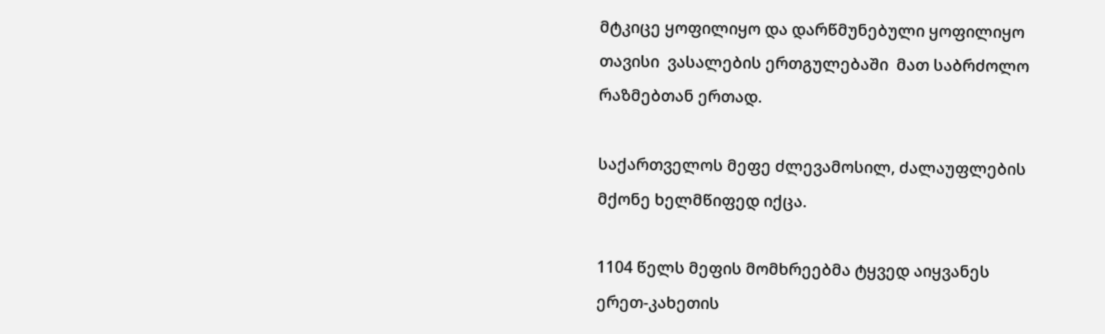მტკიცე ყოფილიყო და დარწმუნებული ყოფილიყო თავისი  ვასალების ერთგულებაში  მათ საბრძოლო   რაზმებთან ერთად.

საქართველოს მეფე ძლევამოსილ, ძალაუფლების მქონე ხელმწიფედ იქცა.

1104 წელს მეფის მომხრეებმა ტყვედ აიყვანეს ერეთ-კახეთის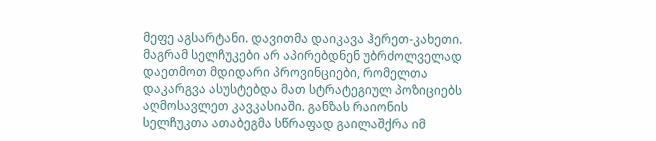მეფე აგსარტანი. დავითმა დაიკავა ჰერეთ-კახეთი. მაგრამ სელჩუკები არ აპირებდნენ უბრძოლველად დაეთმოთ მდიდარი პროვინციები, რომელთა დაკარგვა ასუსტებდა მათ სტრატეგიულ პოზიციებს აღმოსავლეთ კავკასიაში. განზას რაიონის სელჩუკთა ათაბეგმა სწრაფად გაილაშქრა იმ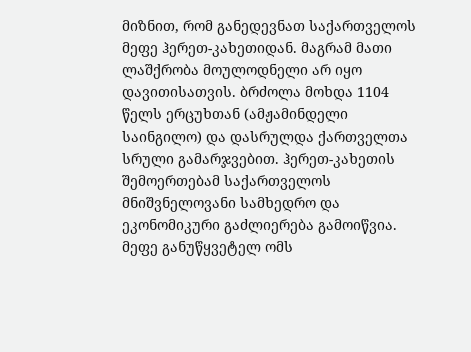მიზნით, რომ განედევნათ საქართველოს მეფე ჰერეთ-კახეთიდან. მაგრამ მათი ლაშქრობა მოულოდნელი არ იყო დავითისათვის. ბრძოლა მოხდა 1104 წელს ერცუხთან (ამჟამინდელი საინგილო) და დასრულდა ქართველთა სრული გამარჯვებით. ჰერეთ-კახეთის შემოერთებამ საქართველოს მნიშვნელოვანი სამხედრო და ეკონომიკური გაძლიერება გამოიწვია. მეფე განუწყვეტელ ომს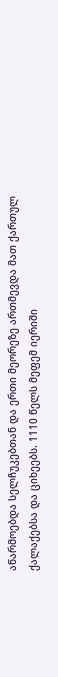აწარმოებდა სელჩუკებთან და ერთი მეორეზე ართმევდა მათ ქართულ ქალაქებსა და ციხეებს. 1110 წელს მეფემ იერიში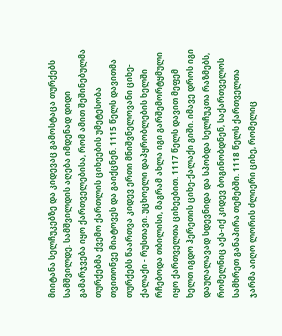მიიტანა სელჩუკებზე და კიდევაც გამოსტაცა თურქებს სამშვილდე. სამშვილდის აღება იმდენად დიდი გამარჯვება იყო ქართველებისა, რომ ამით შეშინებულმა თურქებმა ქვემო ქართლის ციხეების უმეტესობა თვითონვე მიატოვეს და გაიქცნენ. 1115 წელს დავითმა თურქებს წაართვა კიდევ ერთი მნიშვნელოვანი ციხე-ქალაქი - რუსთავი. უცხოელი დაპყრობლების ხელში რჩებოდა თბილისი, მაგრამ ახლა იგი გარშემორტყმული იყო ქართველთა ციხეებით. 1117 წელს დავით მეფემ ხელთ იგდო ჰერეთის ციხე-ქალაქი გიში. იმავე დროს იგი დაუღალავად სდევნიდა და სპობდა სელჩუკთა რაზმებს, რომელნიც აქა-იქ კიდევ ბოგინობდნენ, საქართველოს სამხრეთ განაპირა თემებში. 1118 წელს ქართველთა ჯარმა აიღო ლორის ძლიერი ციხე, რომელიც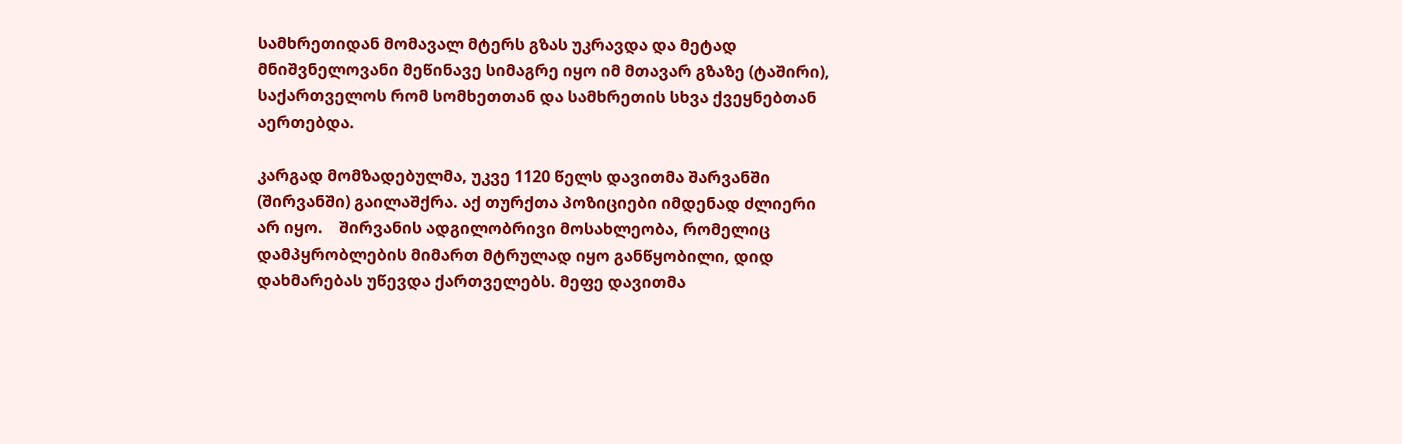სამხრეთიდან მომავალ მტერს გზას უკრავდა და მეტად მნიშვნელოვანი მეწინავე სიმაგრე იყო იმ მთავარ გზაზე (ტაშირი), საქართველოს რომ სომხეთთან და სამხრეთის სხვა ქვეყნებთან აერთებდა.

კარგად მომზადებულმა, უკვე 1120 წელს დავითმა შარვანში (შირვანში) გაილაშქრა. აქ თურქთა პოზიციები იმდენად ძლიერი არ იყო.    შირვანის ადგილობრივი მოსახლეობა, რომელიც დამპყრობლების მიმართ მტრულად იყო განწყობილი, დიდ დახმარებას უწევდა ქართველებს. მეფე დავითმა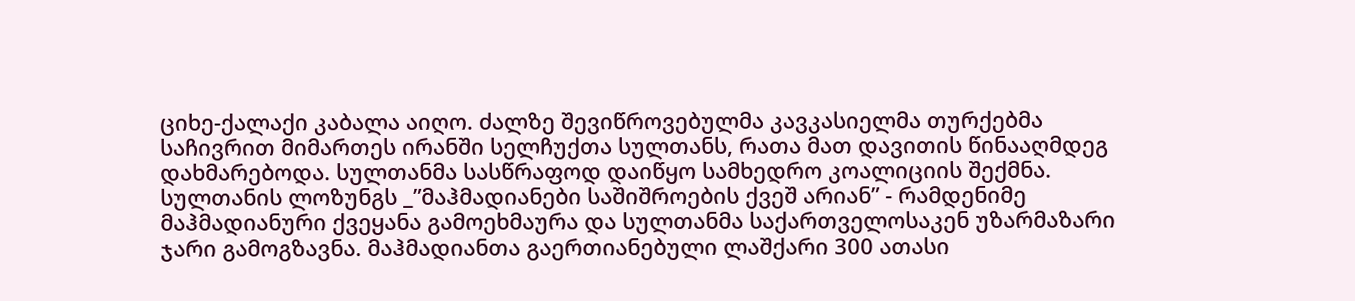ციხე-ქალაქი კაბალა აიღო. ძალზე შევიწროვებულმა კავკასიელმა თურქებმა საჩივრით მიმართეს ირანში სელჩუქთა სულთანს, რათა მათ დავითის წინააღმდეგ დახმარებოდა. სულთანმა სასწრაფოდ დაიწყო სამხედრო კოალიციის შექმნა. სულთანის ლოზუნგს _”მაჰმადიანები საშიშროების ქვეშ არიან” - რამდენიმე მაჰმადიანური ქვეყანა გამოეხმაურა და სულთანმა საქართველოსაკენ უზარმაზარი ჯარი გამოგზავნა. მაჰმადიანთა გაერთიანებული ლაშქარი 300 ათასი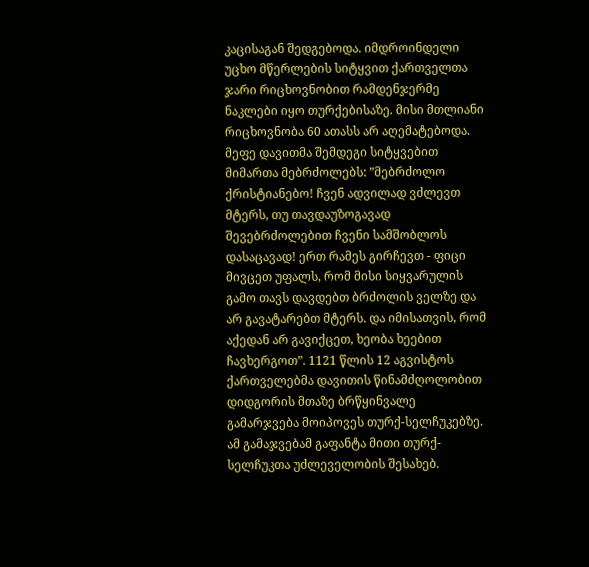კაცისაგან შედგებოდა. იმდროინდელი უცხო მწერლების სიტყვით ქართველთა ჯარი რიცხოვნობით რამდენჯერმე ნაკლები იყო თურქებისაზე. მისი მთლიანი რიცხოვნობა 60 ათასს არ აღემატებოდა. მეფე დავითმა შემდეგი სიტყვებით მიმართა მებრძოლებს: ”მებრძოლო ქრისტიანებო! ჩვენ ადვილად ვძლევთ მტერს, თუ თავდაუზოგავად შევებრძოლებით ჩვენი სამშობლოს დასაცავად! ერთ რამეს გირჩევთ - ფიცი მივცეთ უფალს, რომ მისი სიყვარულის გამო თავს დავდებთ ბრძოლის ველზე და არ გავატარებთ მტერს. და იმისათვის, რომ აქედან არ გავიქცეთ, ხეობა ხეებით ჩავხერგოთ”. 1121 წლის 12 აგვისტოს ქართველებმა დავითის წინამძღოლობით დიდგორის მთაზე ბრწყინვალე გამარჯვება მოიპოვეს თურქ-სელჩუკებზე. ამ გამაჯვებამ გაფანტა მითი თურქ-სელჩუკთა უძლეველობის შესახებ.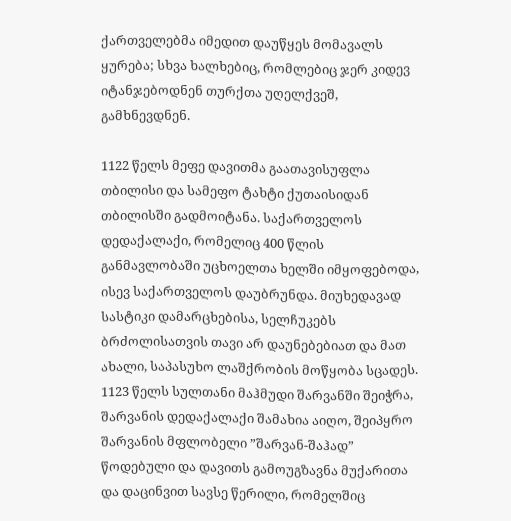ქართველებმა იმედით დაუწყეს მომავალს ყურება; სხვა ხალხებიც, რომლებიც ჯერ კიდევ იტანჯებოდნენ თურქთა უღელქვეშ,  გამხნევდნენ.

1122 წელს მეფე დავითმა გაათავისუფლა თბილისი და სამეფო ტახტი ქუთაისიდან თბილისში გადმოიტანა. საქართველოს დედაქალაქი, რომელიც 400 წლის განმავლობაში უცხოელთა ხელში იმყოფებოდა, ისევ საქართველოს დაუბრუნდა. მიუხედავად სასტიკი დამარცხებისა, სელჩუკებს ბრძოლისათვის თავი არ დაუნებებიათ და მათ ახალი, საპასუხო ლაშქრობის მოწყობა სცადეს. 1123 წელს სულთანი მაჰმუდი შარვანში შეიჭრა, შარვანის დედაქალაქი შამახია აიღო, შეიპყრო შარვანის მფლობელი ”შარვან-შაჰად”  წოდებული და დავითს გამოუგზავნა მუქარითა და დაცინვით სავსე წერილი, რომელშიც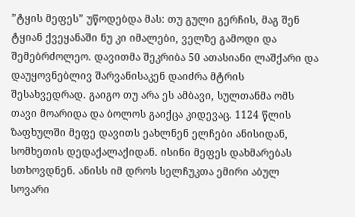”ტყის მეფეს” უწოდებდა მას: თუ გული გერჩის, მაგ შენ ტყიან ქვეყანაში ნუ კი იმალები, ველზე გამოდი და შემებრძოლეო. დავითმა შეკრიბა 50 ათასიანი ლაშქარი და დაუყოვნებლივ შარვანისაკენ დაიძრა მტრის შესახვედრად. გაიგო თუ არა ეს ამბავი, სულთანმა ომს თავი მოარიდა და ბოლოს გაიქცა კიდევაც. 1124 წლის ზაფხულში მეფე დავითს ეახლნენ ელჩები ანისიდან, სომხეთის დედაქალაქიდან. ისინი მეფეს დახმარებას სთხოვდნენ. ანისს იმ დროს სელჩუკთა ემირი აბულ სოვარი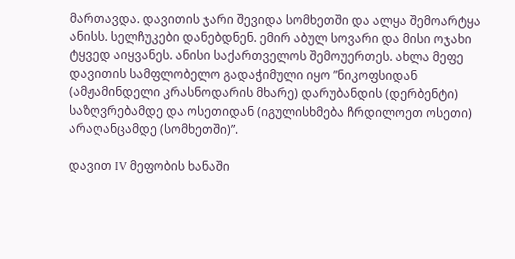მართავდა. დავითის ჯარი შევიდა სომხეთში და ალყა შემოარტყა ანისს. სელჩუკები დანებდნენ. ემირ აბულ სოვარი და მისი ოჯახი ტყვედ აიყვანეს. ანისი საქართველოს შემოუერთეს. ახლა მეფე დავითის სამფლობელო გადაჭიმული იყო ”ნიკოფსიდან (ამჟამინდელი კრასნოდარის მხარე) დარუბანდის (დერბენტი) საზღვრებამდე და ოსეთიდან (იგულისხმება ჩრდილოეთ ოსეთი) არაღანცამდე (სომხეთში)”.

დავით IV მეფობის ხანაში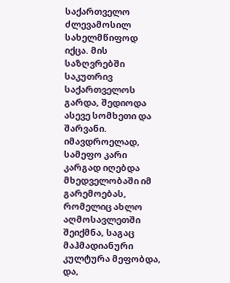საქართველო ძლევამოსილ სახელმწიფოდ იქცა. მის საზღვრებში საკუთრივ საქართველოს გარდა, შედიოდა ასევე სომხეთი და შარვანი. იმავდროელად, სამეფო კარი კარგად იღებდა მხედველობაში იმ გარემოებას, რომელიც ახლო აღმოსავლეთში შეიქმნა, საგაც მაჰმადიანური კულტურა მეფობდა, და,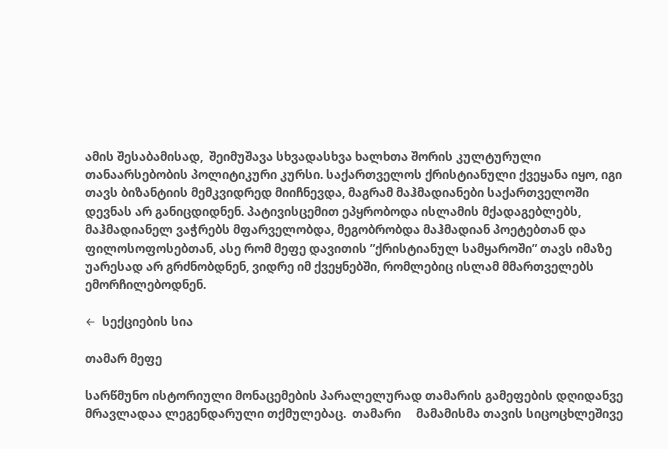ამის შესაბამისად,  შეიმუშავა სხვადასხვა ხალხთა შორის კულტურული თანაარსებობის პოლიტიკური კურსი. საქართველოს ქრისტიანული ქვეყანა იყო, იგი თავს ბიზანტიის მემკვიდრედ მიიჩნევდა, მაგრამ მაჰმადიანები საქართველოში დევნას არ განიცდიდნენ. პატივისცემით ეპყრობოდა ისლამის მქადაგებლებს, მაჰმადიანელ ვაჭრებს მფარველობდა, მეგობრობდა მაჰმადიან პოეტებთან და ფილოსოფოსებთან, ასე რომ მეფე დავითის ”ქრისტიანულ სამყაროში” თავს იმაზე უარესად არ გრძნობდნენ, ვიდრე იმ ქვეყნებში, რომლებიც ისლამ მმართველებს ემორჩილებოდნენ.

←  სექციების სია

თამარ მეფე

სარწმუნო ისტორიული მონაცემების პარალელურად თამარის გამეფების დღიდანვე მრავლადაა ლეგენდარული თქმულებაც.  თამარი     მამამისმა თავის სიცოცხლეშივე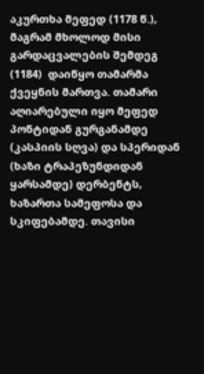აკურთხა მეფედ (1178 წ.), მაგრამ მხოლოდ მისი გარდაცვალების შემდეგ (1184)  დაიწყო თამარმა ქვეყნის მართვა. თამარი აღიარებული იყო მეფედ პონტიდან გურგანამდე (კასპიის სღვა) და სპერიდან (ხაზი ტრაპეზუნდიდან ყარსამდე) დერბენტს, ხაზართა სამეფოსა და სკიფებამდე. თავისი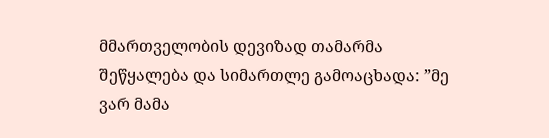მმართველობის დევიზად თამარმა  შეწყალება და სიმართლე გამოაცხადა: ”მე ვარ მამა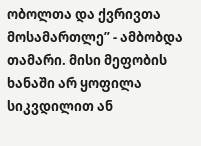ობოლთა და ქვრივთა მოსამართლე” - ამბობდა თამარი. მისი მეფობის ხანაში არ ყოფილა სიკვდილით ან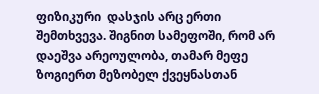ფიზიკური  დასჯის არც ერთი შემთხვევა. შიგნით სამეფოში, რომ არ დაეშვა არეოულობა, თამარ მეფე ზოგიერთ მეზობელ ქვეყნასთან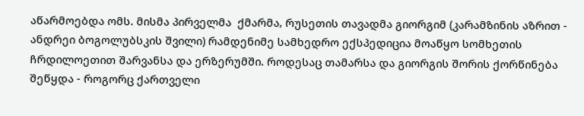აწარმოებდა ომს. მისმა პირველმა  ქმარმა, რუსეთის თავადმა გიორგიმ (კარამზინის აზრით - ანდრეი ბოგოლუბსკის შვილი) რამდენიმე სამხედრო ექსპედიცია მოაწყო სომხეთის ჩრდილოეთით შარვანსა და ერზერუმში. როდესაც თამარსა და გიორგის შორის ქორწინება შეწყდა - როგორც ქართველი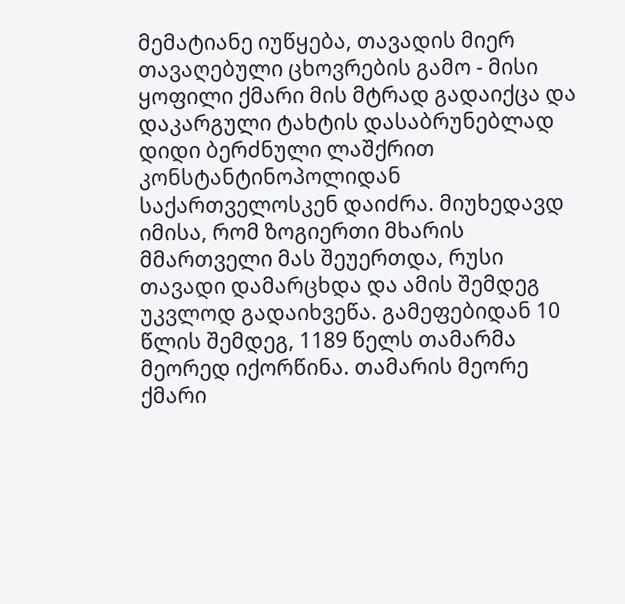მემატიანე იუწყება, თავადის მიერ თავაღებული ცხოვრების გამო - მისი ყოფილი ქმარი მის მტრად გადაიქცა და დაკარგული ტახტის დასაბრუნებლად დიდი ბერძნული ლაშქრით კონსტანტინოპოლიდან საქართველოსკენ დაიძრა. მიუხედავდ იმისა, რომ ზოგიერთი მხარის მმართველი მას შეუერთდა, რუსი თავადი დამარცხდა და ამის შემდეგ უკვლოდ გადაიხვეწა. გამეფებიდან 10 წლის შემდეგ, 1189 წელს თამარმა მეორედ იქორწინა. თამარის მეორე ქმარი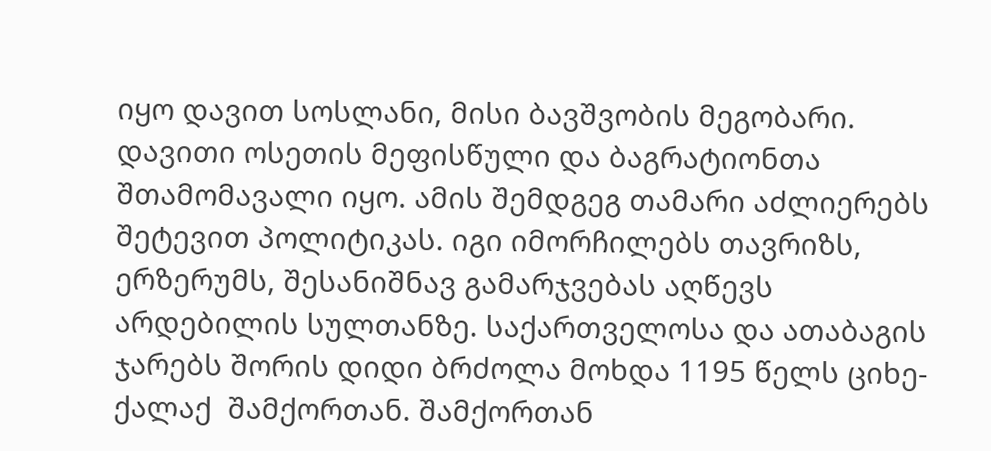იყო დავით სოსლანი, მისი ბავშვობის მეგობარი. დავითი ოსეთის მეფისწული და ბაგრატიონთა შთამომავალი იყო. ამის შემდგეგ თამარი აძლიერებს შეტევით პოლიტიკას. იგი იმორჩილებს თავრიზს, ერზერუმს, შესანიშნავ გამარჯვებას აღწევს არდებილის სულთანზე. საქართველოსა და ათაბაგის ჯარებს შორის დიდი ბრძოლა მოხდა 1195 წელს ციხე-ქალაქ  შამქორთან. შამქორთან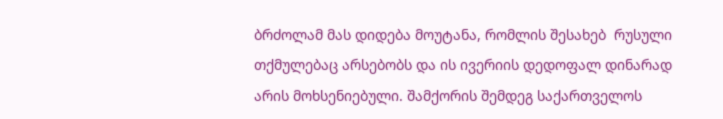ბრძოლამ მას დიდება მოუტანა, რომლის შესახებ  რუსული თქმულებაც არსებობს და ის ივერიის დედოფალ დინარად არის მოხსენიებული. შამქორის შემდეგ საქართველოს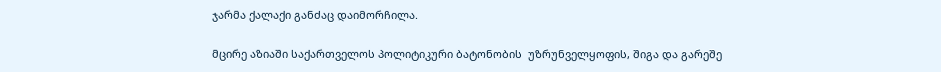ჯარმა ქალაქი განძაც დაიმორჩილა.

მცირე აზიაში საქართველოს პოლიტიკური ბატონობის  უზრუნველყოფის, შიგა და გარეშე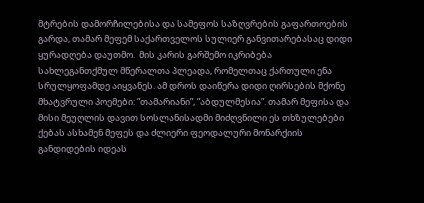მტრების დამორჩილებისა და სამეფოს საზღვრების გაფართოების გარდა, თამარ მეფემ საქართველოს სულიერ განვითარებასაც დიდი ყურადღება დაუთმო.  მის კარის გარშემო იკრიბება სახლეგანთქმულ მწერალთა პლეადა, რომელთაც ქართული ენა სრულყოფამდე აიყვანეს. ამ დროს დაიწერა დიდი ღირსების მქონე მხატვრული პოემები: ”თამარიანი”, ”აბდულმესია”. თამარ მეფისა და მისი მეუღლის დავით სოსლანისადმი მიძღვნილი ეს თხზულებები ქებას ასხამენ მეფეს და ძლიერი ფეოდალური მონარქიის განდიდების იდეას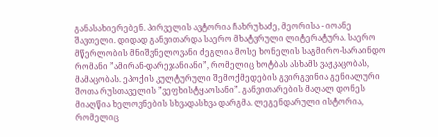განასახიერებენ. პირველის ავტორია ჩახრუხაძე, მეორისა - იოანე შავთელი. დიდად განვითარდა საერო მხატვრული ლიტერატურა. საერო მწერლობის მნიშვნელოვანი ძეგლია მოსე ხონელის საგმირო-სარაინდო რომანი ”ამირან-დარეჯანიანი”, რომელიც ხოტბას ასხამს ვაჟკაცობას, მამაცობას. ეპოქის კულტურული შემოქმედების გვირგვინია გენიალური შოთა რუსთაველის ”ვეფხისტყაოსანი”. განვითარების მაღალ დონეს მიაღწია ხელოვნების სხვადასხვა დარგმა. ლეგენდარული ისტორია, რომელიც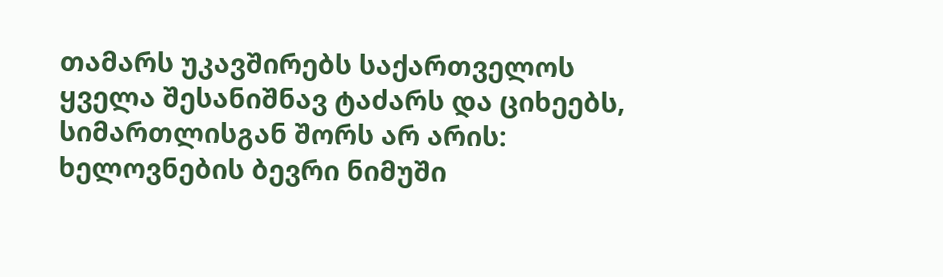თამარს უკავშირებს საქართველოს ყველა შესანიშნავ ტაძარს და ციხეებს, სიმართლისგან შორს არ არის: ხელოვნების ბევრი ნიმუში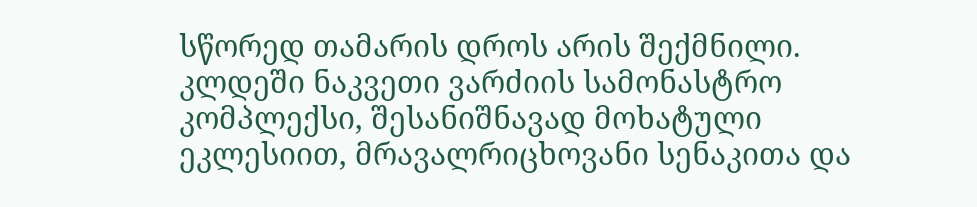სწორედ თამარის დროს არის შექმნილი. კლდეში ნაკვეთი ვარძიის სამონასტრო კომპლექსი, შესანიშნავად მოხატული ეკლესიით, მრავალრიცხოვანი სენაკითა და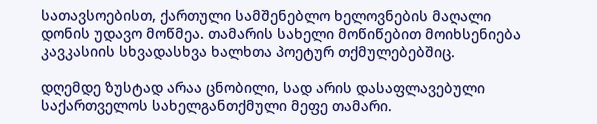სათავსოებისთ, ქართული სამშენებლო ხელოვნების მაღალი დონის უდავო მოწმეა. თამარის სახელი მოწიწებით მოიხსენიება კავკასიის სხვადასხვა ხალხთა პოეტურ თქმულებებშიც.

დღემდე ზუსტად არაა ცნობილი, სად არის დასაფლავებული საქართველოს სახელგანთქმული მეფე თამარი.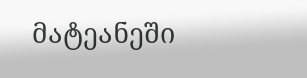მატეანეში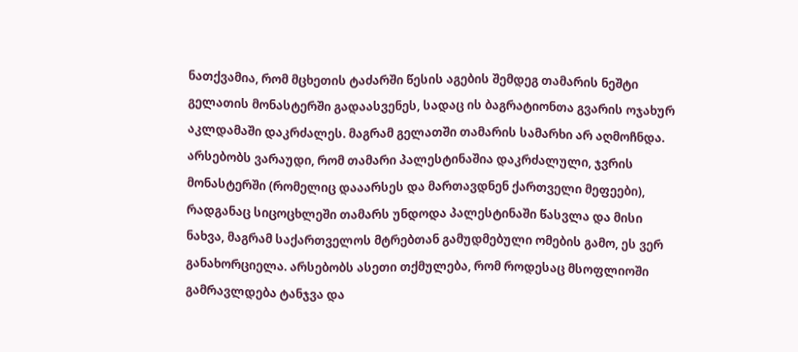ნათქვამია, რომ მცხეთის ტაძარში წესის აგების შემდეგ თამარის ნეშტი გელათის მონასტერში გადაასვენეს, სადაც ის ბაგრატიონთა გვარის ოჯახურ აკლდამაში დაკრძალეს. მაგრამ გელათში თამარის სამარხი არ აღმოჩნდა. არსებობს ვარაუდი, რომ თამარი პალესტინაშია დაკრძალული, ჯვრის მონასტერში (რომელიც დააარსეს და მართავდნენ ქართველი მეფეები), რადგანაც სიცოცხლეში თამარს უნდოდა პალესტინაში წასვლა და მისი ნახვა, მაგრამ საქართველოს მტრებთან გამუდმებული ომების გამო, ეს ვერ განახორციელა. არსებობს ასეთი თქმულება, რომ როდესაც მსოფლიოში გამრავლდება ტანჯვა და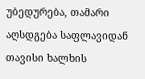უბედურება, თამარი აღსდგება საფლავიდან თავისი ხალხის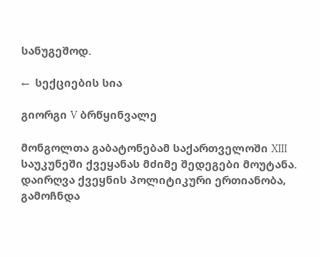სანუგეშოდ.

←  სექციების სია

გიორგი V ბრწყინვალე

მონგოლთა გაბატონებამ საქართველოში XIII საუკუნეში ქვეყანას მძიმე შედეგები მოუტანა. დაირღვა ქვეყნის პოლიტიკური ერთიანობა, გამოჩნდა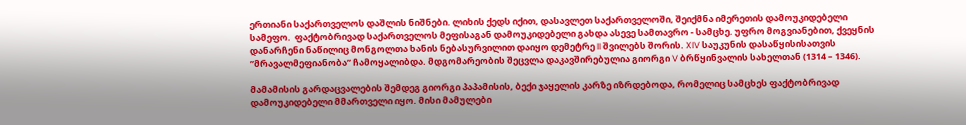ერთიანი საქართველოს დაშლის ნიშნები. ლიხის ქედს იქით, დასავლეთ საქართველოში, შეიქმნა იმერეთის დამოუკიდებელი სამეფო.  ფაქტობრივად საქართველოს მეფისაგან დამოუკიდებელი გახდა ასევე სამთავრო - სამცხე. უფრო მოგვიანებით, ქვეყნის დანარჩენი ნაწილიც მონგოლთა ხანის ნებასურვილით დაიყო დემეტრე II შვილებს შორის. XIV საუკუნის დასაწყისისათვის ”მრავალმეფიანობა” ჩამოყალიბდა. მდგომარეობის შეცვლა დაკავშირებულია გიორგი V ბრწყინვალის სახელთან (1314 – 1346).

მამამისის გარდაცვალების შემდეგ გიორგი პაპამისის, ბექი ჯაყელის კარზე იზრდებოდა, რომელიც სამცხეს ფაქტობრივად დამოუკიდებელი მმართველი იყო. მისი მამულები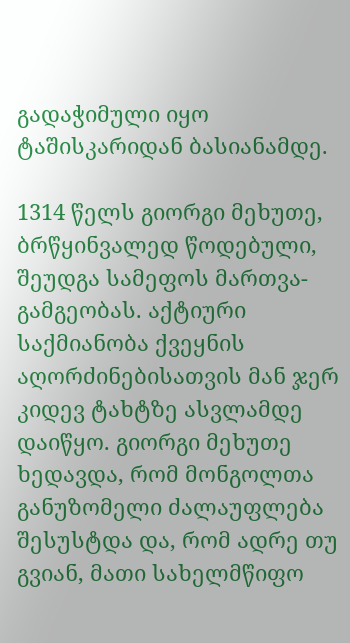გადაჭიმული იყო ტაშისკარიდან ბასიანამდე.

1314 წელს გიორგი მეხუთე, ბრწყინვალედ წოდებული, შეუდგა სამეფოს მართვა-გამგეობას. აქტიური საქმიანობა ქვეყნის აღორძინებისათვის მან ჯერ კიდევ ტახტზე ასვლამდე დაიწყო. გიორგი მეხუთე ხედავდა, რომ მონგოლთა განუზომელი ძალაუფლება შესუსტდა და, რომ ადრე თუ გვიან, მათი სახელმწიფო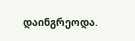დაინგრეოდა.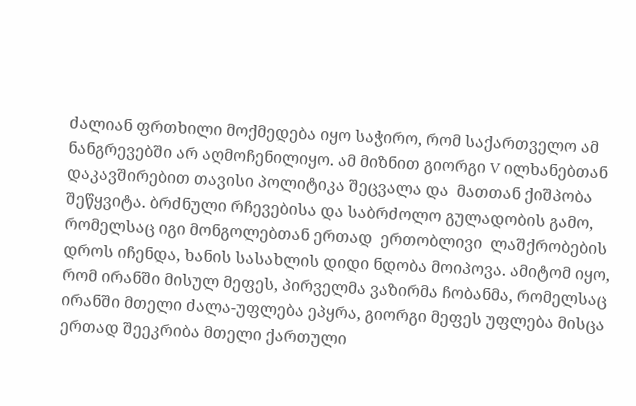ძალიან ფრთხილი მოქმედება იყო საჭირო, რომ საქართველო ამ ნანგრევებში არ აღმოჩენილიყო. ამ მიზნით გიორგი V ილხანებთან დაკავშირებით თავისი პოლიტიკა შეცვალა და  მათთან ქიშპობა შეწყვიტა. ბრძნული რჩევებისა და საბრძოლო გულადობის გამო, რომელსაც იგი მონგოლებთან ერთად  ერთობლივი  ლაშქრობების დროს იჩენდა, ხანის სასახლის დიდი ნდობა მოიპოვა. ამიტომ იყო, რომ ირანში მისულ მეფეს, პირველმა ვაზირმა ჩობანმა, რომელსაც ირანში მთელი ძალა-უფლება ეპყრა, გიორგი მეფეს უფლება მისცა ერთად შეეკრიბა მთელი ქართული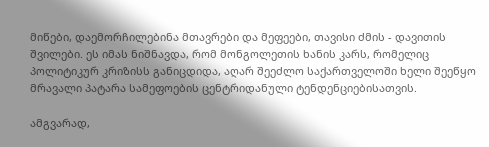მიწები, დაემორჩილებინა მთავრები და მეფეები, თავისი ძმის - დავითის შვილები. ეს იმას ნიშნავდა, რომ მონგოლეთის ხანის კარს, რომელიც პოლიტიკურ კრიზისს განიცდიდა, აღარ შეეძლო საქართველოში ხელი შეეწყო მრავალი პატარა სამეფოების ცენტრიდანული ტენდენციებისათვის.

ამგვარად,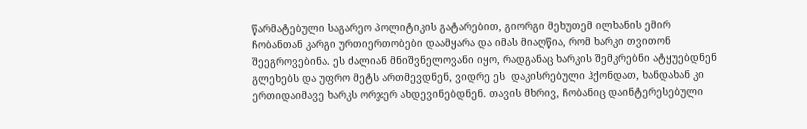წარმატებული საგარეო პოლიტიკის გატარებით, გიორგი მეხუთემ ილხანის ემირ ჩობანთან კარგი ურთიერთობები დაამყარა და იმას მიაღწია, რომ ხარკი თვითონ შეეგროვებინა. ეს ძალიან მნიშვნელოვანი იყო, რადგანაც ხარკის შემკრებნი ატყუებდნენ გლეხებს და უფრო მეტს ართმევდნენ, ვიდრე ეს  დაკისრებული ჰქონდათ, ხანდახან კი ერთიდაიმავე ხარკს ორჯერ ახდევინებდნენ. თავის მხრივ, ჩობანიც დაინტერესებული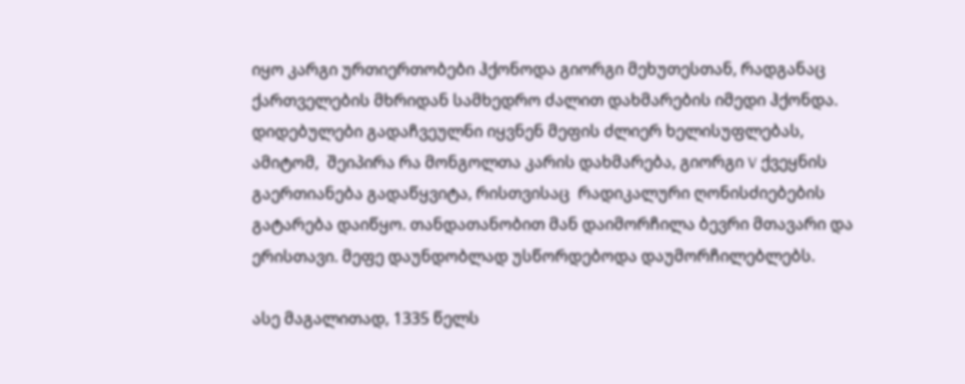იყო კარგი ურთიერთობები ჰქონოდა გიორგი მეხუთესთან, რადგანაც ქართველების მხრიდან სამხედრო ძალით დახმარების იმედი ჰქონდა. დიდებულები გადაჩვეულნი იყვნენ მეფის ძლიერ ხელისუფლებას, ამიტომ,  შეიპირა რა მონგოლთა კარის დახმარება, გიორგი V ქვეყნის გაერთიანება გადაწყვიტა, რისთვისაც  რადიკალური ღონისძიებების გატარება დაიწყო. თანდათანობით მან დაიმორჩილა ბევრი მთავარი და ერისთავი. მეფე დაუნდობლად უსწორდებოდა დაუმორჩილებლებს.

ასე მაგალითად, 1335 წელს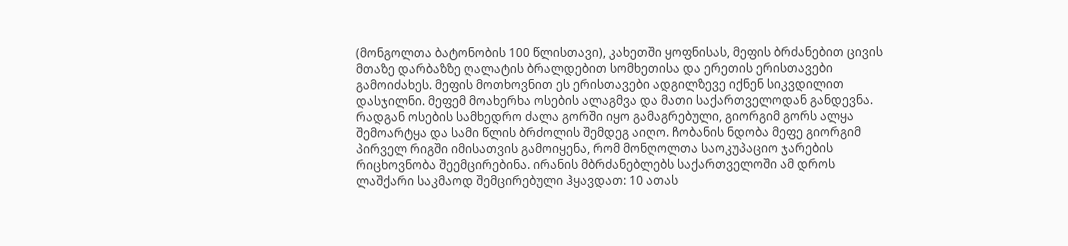(მონგოლთა ბატონობის 100 წლისთავი), კახეთში ყოფნისას, მეფის ბრძანებით ცივის მთაზე დარბაზზე ღალატის ბრალდებით სომხეთისა და ერეთის ერისთავები გამოიძახეს. მეფის მოთხოვნით ეს ერისთავები ადგილზევე იქნენ სიკვდილით დასჯილნი. მეფემ მოახერხა ოსების ალაგმვა და მათი საქართველოდან განდევნა. რადგან ოსების სამხედრო ძალა გორში იყო გამაგრებული, გიორგიმ გორს ალყა შემოარტყა და სამი წლის ბრძოლის შემდეგ აიღო. ჩობანის ნდობა მეფე გიორგიმ პირველ რიგში იმისათვის გამოიყენა, რომ მონღოლთა საოკუპაციო ჯარების რიცხოვნობა შეემცირებინა. ირანის მბრძანებლებს საქართველოში ამ დროს ლაშქარი საკმაოდ შემცირებული ჰყავდათ: 10 ათას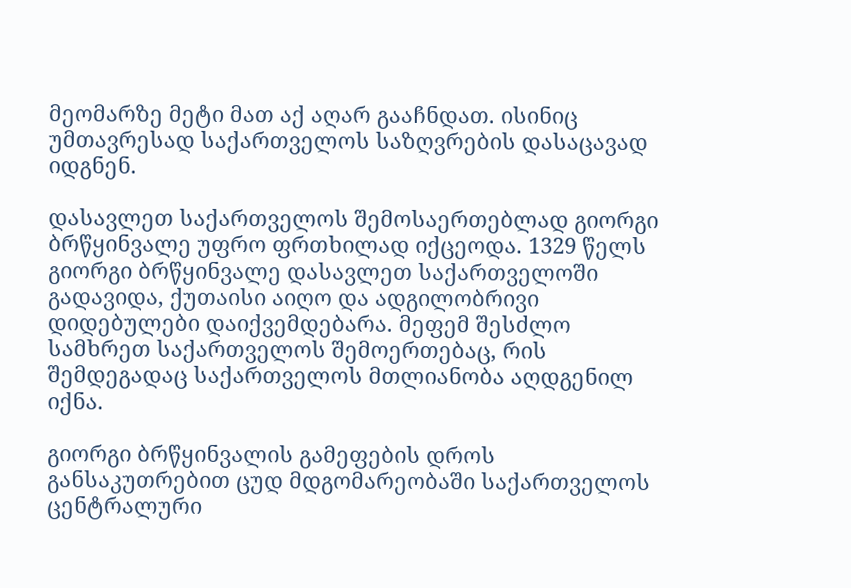მეომარზე მეტი მათ აქ აღარ გააჩნდათ. ისინიც უმთავრესად საქართველოს საზღვრების დასაცავად იდგნენ.

დასავლეთ საქართველოს შემოსაერთებლად გიორგი ბრწყინვალე უფრო ფრთხილად იქცეოდა. 1329 წელს გიორგი ბრწყინვალე დასავლეთ საქართველოში გადავიდა, ქუთაისი აიღო და ადგილობრივი დიდებულები დაიქვემდებარა. მეფემ შესძლო სამხრეთ საქართველოს შემოერთებაც, რის შემდეგადაც საქართველოს მთლიანობა აღდგენილ იქნა.

გიორგი ბრწყინვალის გამეფების დროს განსაკუთრებით ცუდ მდგომარეობაში საქართველოს ცენტრალური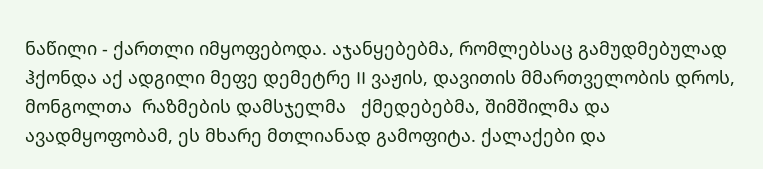ნაწილი - ქართლი იმყოფებოდა. აჯანყებებმა, რომლებსაც გამუდმებულად ჰქონდა აქ ადგილი მეფე დემეტრე II ვაჟის, დავითის მმართველობის დროს, მონგოლთა  რაზმების დამსჯელმა   ქმედებებმა, შიმშილმა და ავადმყოფობამ, ეს მხარე მთლიანად გამოფიტა. ქალაქები და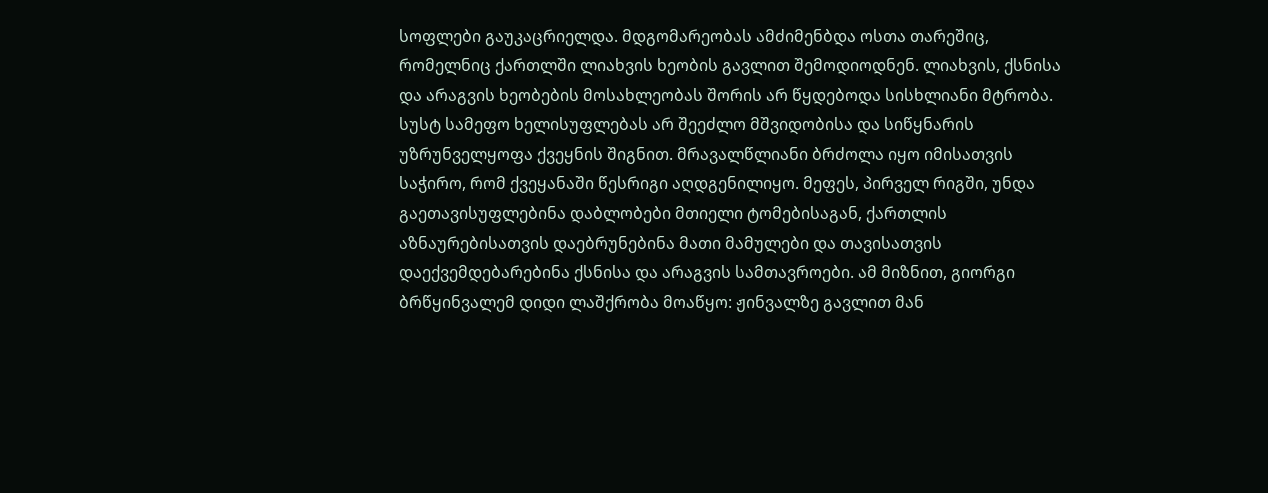სოფლები გაუკაცრიელდა. მდგომარეობას ამძიმენბდა ოსთა თარეშიც, რომელნიც ქართლში ლიახვის ხეობის გავლით შემოდიოდნენ. ლიახვის, ქსნისა და არაგვის ხეობების მოსახლეობას შორის არ წყდებოდა სისხლიანი მტრობა. სუსტ სამეფო ხელისუფლებას არ შეეძლო მშვიდობისა და სიწყნარის უზრუნველყოფა ქვეყნის შიგნით. მრავალწლიანი ბრძოლა იყო იმისათვის საჭირო, რომ ქვეყანაში წესრიგი აღდგენილიყო. მეფეს, პირველ რიგში, უნდა გაეთავისუფლებინა დაბლობები მთიელი ტომებისაგან, ქართლის აზნაურებისათვის დაებრუნებინა მათი მამულები და თავისათვის დაექვემდებარებინა ქსნისა და არაგვის სამთავროები. ამ მიზნით, გიორგი ბრწყინვალემ დიდი ლაშქრობა მოაწყო: ჟინვალზე გავლით მან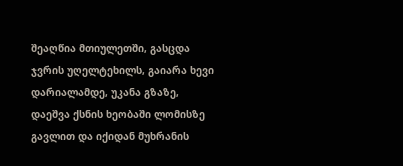შეაღწია მთიულეთში, გასცდა ჯვრის უღელტეხილს, გაიარა ხევი დარიალამდე, უკანა გზაზე, დაეშვა ქსნის ხეობაში ლომისზე გავლით და იქიდან მუხრანის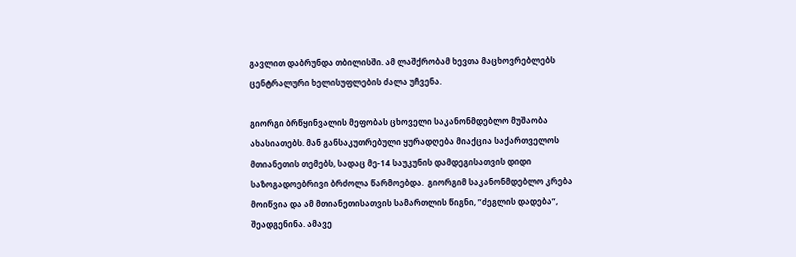გავლით დაბრუნდა თბილისში. ამ ლაშქრობამ ხევთა მაცხოვრებლებს ცენტრალური ხელისუფლების ძალა უჩვენა.

გიორგი ბრწყინვალის მეფობას ცხოველი საკანონმდებლო მუშაობა ახასიათებს. მან განსაკუთრებული ყურადღება მიაქცია საქართველოს მთიანეთის თემებს, სადაც მე-14 საუკუნის დამდეგისათვის დიდი საზოგადოებრივი ბრძოლა წარმოებდა.  გიორგიმ საკანონმდებლო კრება მოიწვია და ამ მთიანეთისათვის სამართლის წიგნი, ”ძეგლის დადება”, შეადგენინა. ამავე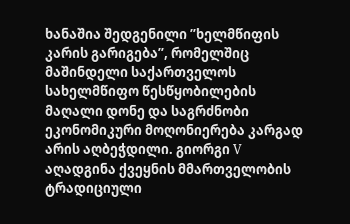ხანაშია შედგენილი ”ხელმწიფის კარის გარიგება”, რომელშიც მაშინდელი საქართველოს სახელმწიფო წესწყობილების  მაღალი დონე და საგრძნობი ეკონომიკური მოღონიერება კარგად არის აღბეჭდილი. გიორგი V აღადგინა ქვეყნის მმართველობის ტრადიციული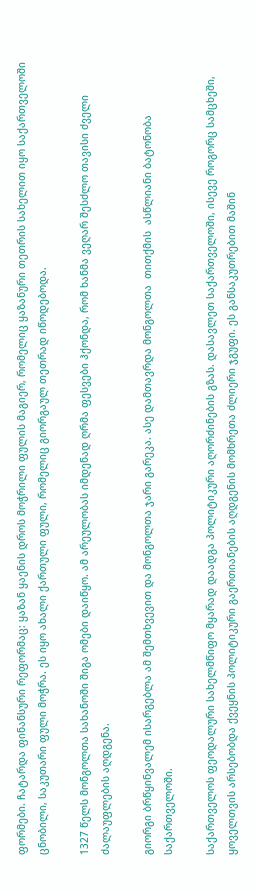ფორმები. ჩატარდა ფინანსური რეფორმაც: ყაზან ყაენის დროს მოჭრილი ფულის მაგიერ, რომელიც ყაზანური თეთრის სახელით იყო საქართველოში ცნობილი, საკუთარი ფული მოჭრა. ეს იყო ახალი ქართული ფული, რომელიც გიორგაულ თეთრად იწოდებოდა.

1327 წელს მონგოლთა სახანოში შიგა ომები დაიწყო. ამ არეულობას იმდენად ღრმა ფესვები ჰქონდა, რომ ხანმა ვეღარ შესძლო თავისი ძველი ძალაუფლების აღდგენა.

გიორგი ბრწყინვალემ ისარგებლა ამ შემთხვევით და მონგოლთა ჯარი გარეკა. ასე დამთავრდა მონგოლთა  თითქმის  ასწლიანი ბატონობა საქართველოში.

საქართველოს ფეოდალური სახელმწიფო მყარად დაადგა პოლიტიკური აღორძინების გზას. დასავლეთ საქართველოში, ისევე როგორც სამცხეში, ყოველთვის არსებობდა ქვეყნის პოლიტიკური გაერთიანების აღდგენის მომხრეთა ძლიერი ჯგუფი. ეს განსაკუთრებით მაშინ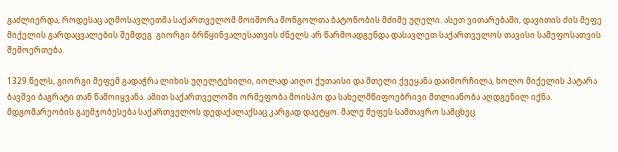გაძლიერდა, როდესაც აღმოსავლეთმა საქართველომ მოიშორა მონგოლთა ბატონობის მძიმე უღელი. ასეთ ვითარებაში, დავითის ძის მეფე მიქელის გარდაცვალების შემდეგ  გიორგი ბრწყინვალესათვის ძნელს არ წარმოადგენდა დასავლეთ საქართველოს თავისი სამეფოსათვის შემოერთება.

1329 წელს, გიორგი მეფემ გადაჭრა ლიხის უღელტეხილი, იოლად აიღო ქუთაისი და მთელი ქვეყანა დაიმორჩილა, ხოლო მიქელის პატარა ბავშვი ბაგრატი თან წამოიყვანა. ამით საქართველოში ორმეფობა მოისპო და სახელმწიფოებრივი მთლიანობა აღდგენილ იქნა. მდგომარეობის გაუმჯობესება საქართველოს დედაქალაქსაც კარგად დაეტყო. მალე მეფეს სამთავრო სამცხეც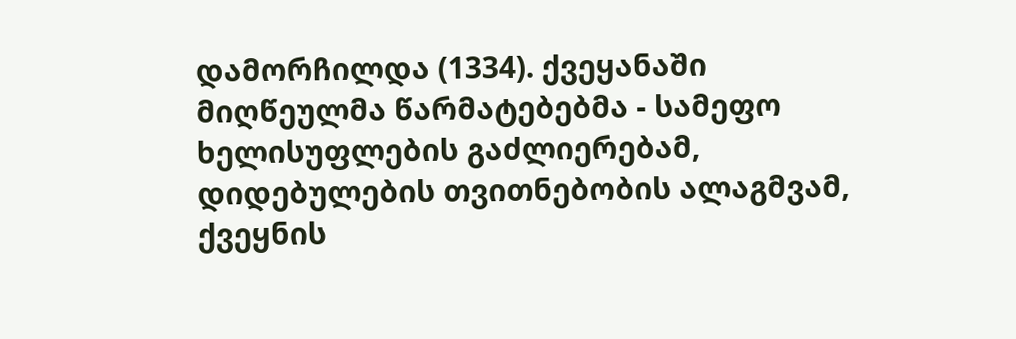დამორჩილდა (1334). ქვეყანაში მიღწეულმა წარმატებებმა - სამეფო ხელისუფლების გაძლიერებამ, დიდებულების თვითნებობის ალაგმვამ, ქვეყნის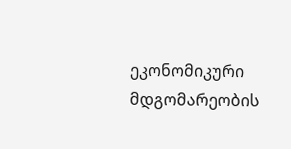ეკონომიკური მდგომარეობის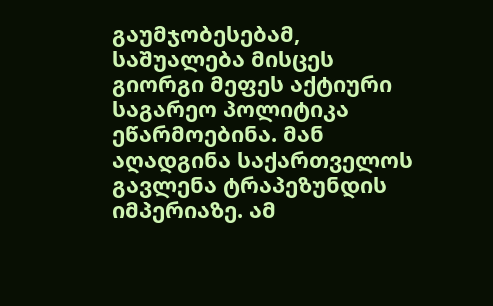გაუმჯობესებამ, საშუალება მისცეს გიორგი მეფეს აქტიური საგარეო პოლიტიკა ეწარმოებინა. მან აღადგინა საქართველოს გავლენა ტრაპეზუნდის იმპერიაზე. ამ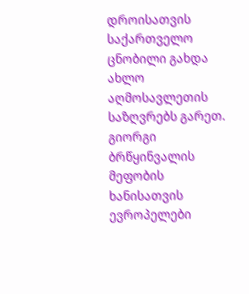დროისათვის   საქართველო ცნობილი გახდა ახლო აღმოსავლეთის საზღვრებს გარეთ. გიორგი ბრწყინვალის მეფობის ხანისათვის ევროპელები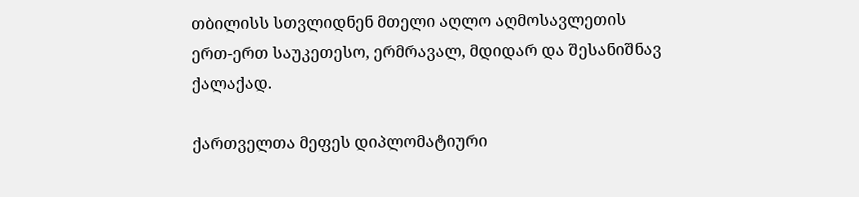თბილისს სთვლიდნენ მთელი აღლო აღმოსავლეთის ერთ-ერთ საუკეთესო, ერმრავალ, მდიდარ და შესანიშნავ ქალაქად.

ქართველთა მეფეს დიპლომატიური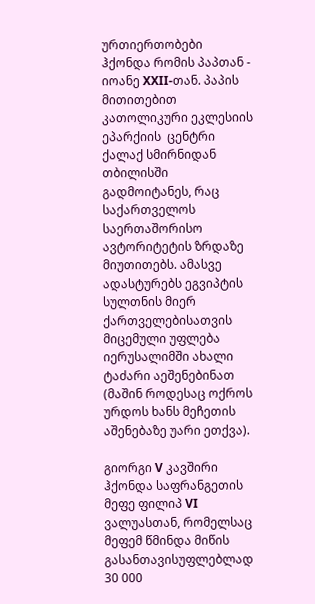ურთიერთობები ჰქონდა რომის პაპთან - იოანე XXII-თან. პაპის მითითებით კათოლიკური ეკლესიის ეპარქიის  ცენტრი ქალაქ სმირნიდან თბილისში გადმოიტანეს, რაც საქართველოს საერთაშორისო ავტორიტეტის ზრდაზე მიუთითებს. ამასვე ადასტურებს ეგვიპტის სულთნის მიერ ქართველებისათვის მიცემული უფლება იერუსალიმში ახალი ტაძარი აეშენებინათ (მაშინ როდესაც ოქროს ურდოს ხანს მეჩეთის აშენებაზე უარი ეთქვა).

გიორგი V კავშირი ჰქონდა საფრანგეთის მეფე ფილიპ VI ვალუასთან, რომელსაც მეფემ წმინდა მიწის გასანთავისუფლებლად 30 000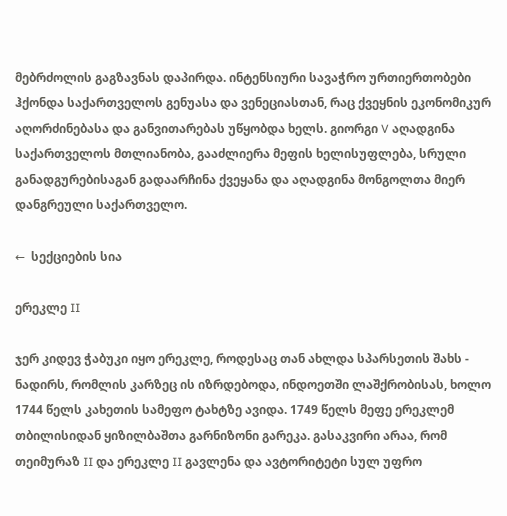მებრძოლის გაგზავნას დაპირდა. ინტენსიური სავაჭრო ურთიერთობები ჰქონდა საქართველოს გენუასა და ვენეციასთან, რაც ქვეყნის ეკონომიკურ აღორძინებასა და განვითარებას უწყობდა ხელს. გიორგი V აღადგინა საქართველოს მთლიანობა, გააძლიერა მეფის ხელისუფლება, სრული განადგურებისაგან გადაარჩინა ქვეყანა და აღადგინა მონგოლთა მიერ დანგრეული საქართველო.

←  სექციების სია

ერეკლე II

ჯერ კიდევ ჭაბუკი იყო ერეკლე, როდესაც თან ახლდა სპარსეთის შახს - ნადირს, რომლის კარზეც ის იზრდებოდა, ინდოეთში ლაშქრობისას, ხოლო 1744 წელს კახეთის სამეფო ტახტზე ავიდა. 1749 წელს მეფე ერეკლემ თბილისიდან ყიზილბაშთა გარნიზონი გარეკა. გასაკვირი არაა, რომ თეიმურაზ II და ერეკლე II გავლენა და ავტორიტეტი სულ უფრო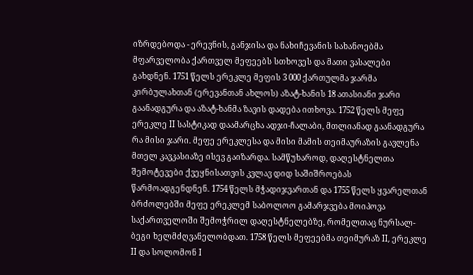იზრდებოდა - ერევნის, განჯისა და ნახიჩევანის სახანოებმა მფარველობა ქართველ მეფეებს სთხოვეს და მათი ვასალები გახდნენ. 1751 წელს ერეკლე მეფის 3 000 ქართულმა ჯარმა კირბულახთან (ერევანთან ახლოს) აზატ-ხანის 18 ათასიანი ჯარი გაანადგურა და აზატ-ხანმა ზავის დადება ითხოვა. 1752 წელს მეფე ერეკლე II სასტიკად დაამარცხა ადჯი-ჩალაბი, მთლიანად გაანადგურა რა მისი ჯარი. მეფე ერეკლესა და მისი მამის თეიმაურაზის გავლენა მთელ კავკასიაზე ისევ გაიზარდა. სამწუხაროდ, დაღესტნელთა შემოტევები ქვეყნისათვის კვლავ დიდ საშიშროებას წარმოადგენდნენ. 1754 წელს მჭადიჯვართან და 1755 წელს ყვარელთან ბრძოლებში მეფე ერეკლემ საბოლოო გამარჯვება მოიპოვა საქართველოში შემოჭრილ დაღესტნელებზე, რომელთაც ნურსალ-ბეგი ხელმძღვანელობდათ. 1758 წელს მეფეებმა თეიმურაზ II, ერეკლე II და სოლომონ I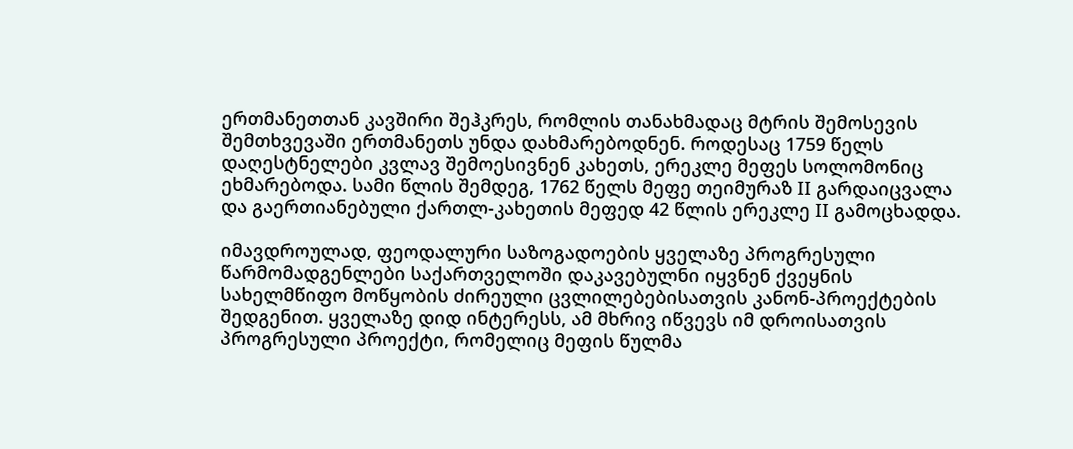ერთმანეთთან კავშირი შეჰკრეს, რომლის თანახმადაც მტრის შემოსევის შემთხვევაში ერთმანეთს უნდა დახმარებოდნენ. როდესაც 1759 წელს დაღესტნელები კვლავ შემოესივნენ კახეთს, ერეკლე მეფეს სოლომონიც ეხმარებოდა. სამი წლის შემდეგ, 1762 წელს მეფე თეიმურაზ II გარდაიცვალა და გაერთიანებული ქართლ-კახეთის მეფედ 42 წლის ერეკლე II გამოცხადდა.

იმავდროულად, ფეოდალური საზოგადოების ყველაზე პროგრესული წარმომადგენლები საქართველოში დაკავებულნი იყვნენ ქვეყნის სახელმწიფო მოწყობის ძირეული ცვლილებებისათვის კანონ-პროექტების შედგენით. ყველაზე დიდ ინტერესს, ამ მხრივ იწვევს იმ დროისათვის პროგრესული პროექტი, რომელიც მეფის წულმა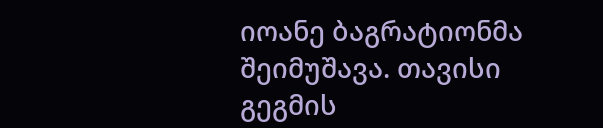იოანე ბაგრატიონმა შეიმუშავა. თავისი გეგმის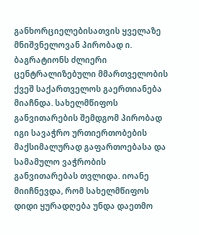განხორციელებისათვის ყველაზე მნიშვნელოვან პირობად ი. ბაგრატიონს ძლიერი ცენტრალიზებული მმართველობის ქვეშ საქართველოს გაერთიანება მიაჩნდა. სახელმწიფოს განვითარების შემდგომ პირობად იგი სავაჭრო ურთიერთობების მაქსიმალურად გაფართოებასა და სამამულო ვაჭრობის განვითარებას თვლიდა. იოანე მიიჩნევდა, რომ სახელმწიფოს დიდი ყურადღება უნდა დაეთმო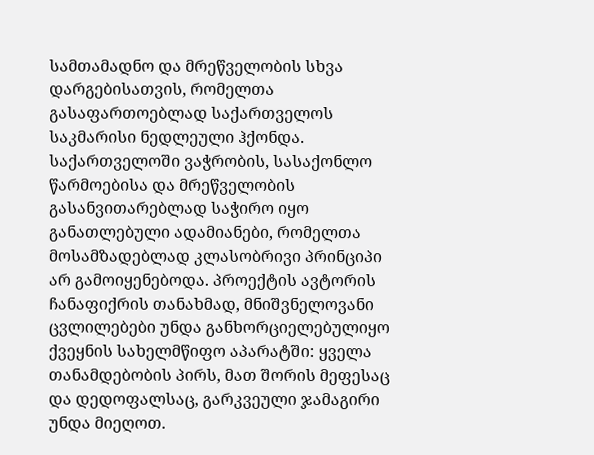სამთამადნო და მრეწველობის სხვა დარგებისათვის, რომელთა გასაფართოებლად საქართველოს საკმარისი ნედლეული ჰქონდა. საქართველოში ვაჭრობის, სასაქონლო წარმოებისა და მრეწველობის გასანვითარებლად საჭირო იყო განათლებული ადამიანები, რომელთა მოსამზადებლად კლასობრივი პრინციპი არ გამოიყენებოდა. პროექტის ავტორის ჩანაფიქრის თანახმად, მნიშვნელოვანი ცვლილებები უნდა განხორციელებულიყო ქვეყნის სახელმწიფო აპარატში: ყველა თანამდებობის პირს, მათ შორის მეფესაც და დედოფალსაც, გარკვეული ჯამაგირი უნდა მიეღოთ.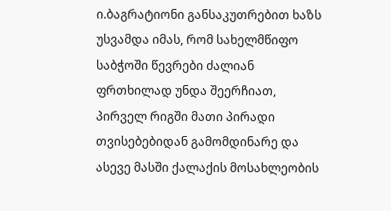ი.ბაგრატიონი განსაკუთრებით ხაზს უსვამდა იმას, რომ სახელმწიფო საბჭოში წევრები ძალიან ფრთხილად უნდა შეერჩიათ, პირველ რიგში მათი პირადი თვისებებიდან გამომდინარე და ასევე მასში ქალაქის მოსახლეობის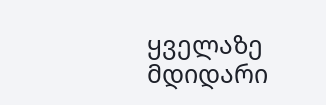ყველაზე მდიდარი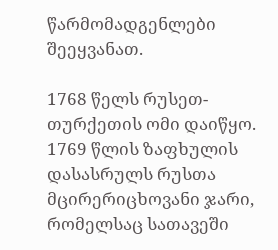წარმომადგენლები შეეყვანათ.

1768 წელს რუსეთ-თურქეთის ომი დაიწყო. 1769 წლის ზაფხულის დასასრულს რუსთა მცირერიცხოვანი ჯარი, რომელსაც სათავეში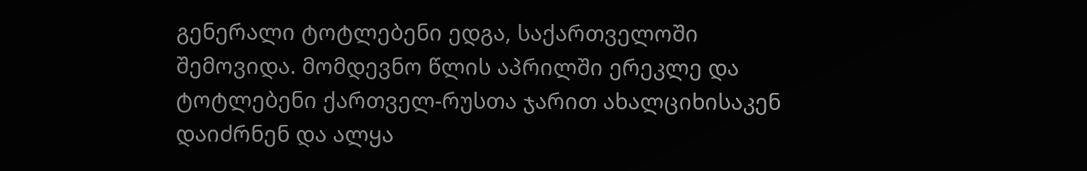გენერალი ტოტლებენი ედგა, საქართველოში შემოვიდა. მომდევნო წლის აპრილში ერეკლე და ტოტლებენი ქართველ-რუსთა ჯარით ახალციხისაკენ დაიძრნენ და ალყა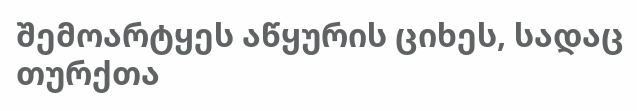შემოარტყეს აწყურის ციხეს, სადაც თურქთა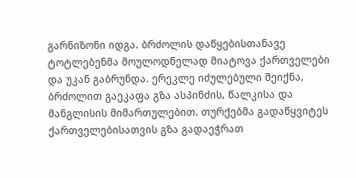გარნიზონი იდგა. ბრძოლის დაწყებისთანავე ტოტლებენმა მოულოდნელად მიატოვა ქართველები და უკან გაბრუნდა. ერეკლე იძულებული შეიქნა, ბრძოლით გაეკაფა გზა ასპინძის, წალკისა და მანგლისის მიმართულებით. თურქებმა გადაწყვიტეს ქართველებისათვის გზა გადაეჭრათ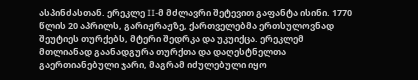ასპინძასთან. ერეკლე II-მ მძლავრი შეტევით გაფანტა ისინი. 1770 წლის 20 აპრილს, გარიჟრაჟზე, ქართველებმა ერთსულოვნად შეუტიეს თურქებს, მტერი შედრკა და უკუიქცა. ერეკლემ მთლიანად გაანადგურა თურქთა და დაღესტნელთა გაერთიანებული ჯარი, მაგრამ იძულებული იყო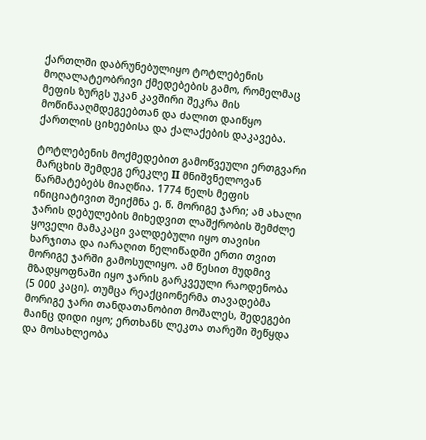ქართლში დაბრუნებულიყო ტოტლებენის მოღალატეობრივი ქმედებების გამო, რომელმაც მეფის ზურგს უკან კავშირი შეკრა მის მოწინააღმდეგეებთან და ძალით დაიწყო ქართლის ციხეებისა და ქალაქების დაკავება.

ტოტლებენის მოქმედებით გამოწვეული ერთგვარი მარცხის შემდეგ ერეკლე II მნიშვნელოვან წარმატებებს მიაღწია. 1774 წელს მეფის ინიციატივით შეიქმნა ე. წ. მორიგე ჯარი; ამ ახალი ჯარის დებულების მიხედვით ლაშქრობის შემძლე ყოველი მამაკაცი ვალდებული იყო თავისი ხარჯითა და იარაღით წელიწადში ერთი თვით მორიგე ჯარში გამოსულიყო. ამ წესით მუდმივ მზადყოფნაში იყო ჯარის გარკვეული რაოდენობა (5 000 კაცი). თუმცა რეაქციონერმა თავადებმა მორიგე ჯარი თანდათანობით მოშალეს, შედეგები მაინც დიდი იყო; ერთხანს ლეკთა თარეში შეწყდა და მოსახლეობა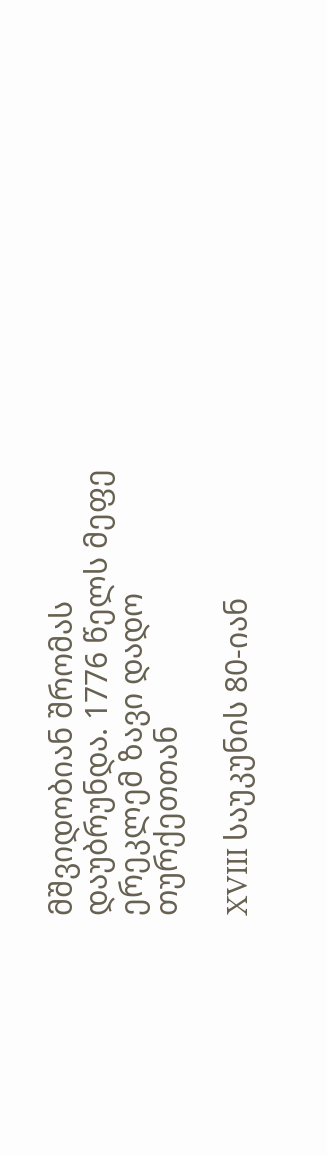მშვიდობიან შრომას დაუბრუნდა. 1776 წელს მეფე ერეკლემ ზავი დადო თურქეთთან

XVIII საუკუნის 80-იან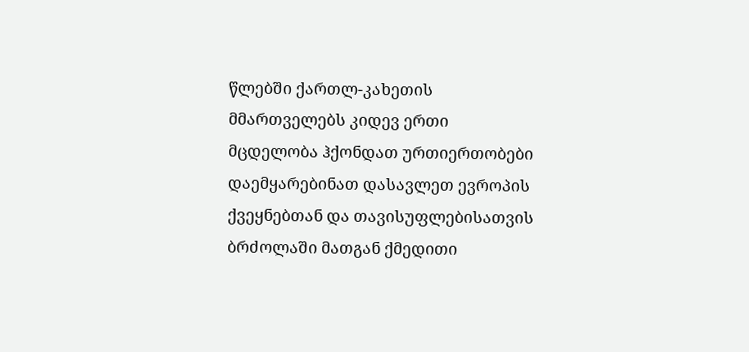წლებში ქართლ-კახეთის მმართველებს კიდევ ერთი მცდელობა ჰქონდათ ურთიერთობები დაემყარებინათ დასავლეთ ევროპის ქვეყნებთან და თავისუფლებისათვის ბრძოლაში მათგან ქმედითი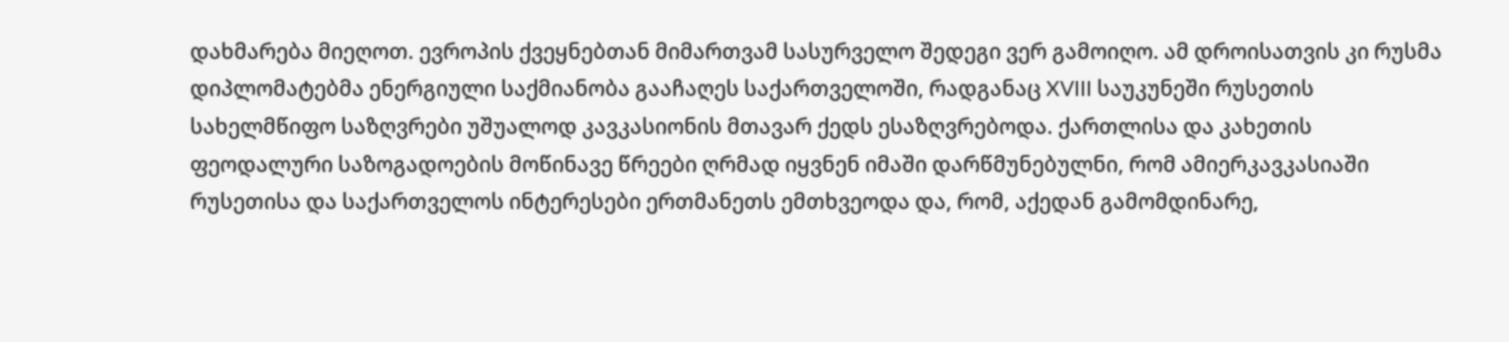დახმარება მიეღოთ. ევროპის ქვეყნებთან მიმართვამ სასურველო შედეგი ვერ გამოიღო. ამ დროისათვის კი რუსმა დიპლომატებმა ენერგიული საქმიანობა გააჩაღეს საქართველოში, რადგანაც XVIII საუკუნეში რუსეთის სახელმწიფო საზღვრები უშუალოდ კავკასიონის მთავარ ქედს ესაზღვრებოდა. ქართლისა და კახეთის ფეოდალური საზოგადოების მოწინავე წრეები ღრმად იყვნენ იმაში დარწმუნებულნი, რომ ამიერკავკასიაში რუსეთისა და საქართველოს ინტერესები ერთმანეთს ემთხვეოდა და, რომ, აქედან გამომდინარე,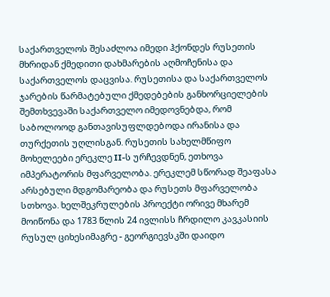საქართველოს შესაძლოა იმედი ჰქონდეს რუსეთის მხრიდან ქმედითი დახმარების აღმოჩენისა და საქართველოს დაცვისა. რუსეთისა და საქართველოს ჯარების წარმატებული ქმედებების განხორციელების შემთხვევაში საქართველო იმედოვნებდა, რომ საბოლოოდ განთავისუფლდებოდა ირანისა და თურქეთის უღლისგან. რუსეთის სახელმწიფო მოხელეები ერეკლე II-ს ურჩევდნენ, ეთხოვა იმპერატორის მფარველობა. ერეკლემ სწორად შეაფასა არსებული მდგომარეობა და რუსეთს მფარველობა სთხოვა. ხელშეკრულების პროექტი ორივე მხარემ მოიწონა და 1783 წლის 24 ივლისს ჩრდილო კავკასიის რუსულ ციხესიმაგრე - გეორგიევსკში დაიდო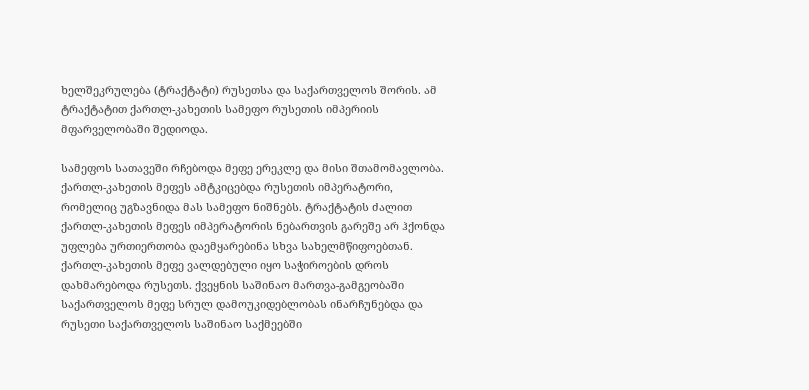ხელშეკრულება (ტრაქტატი) რუსეთსა და საქართველოს შორის. ამ ტრაქტატით ქართლ-კახეთის სამეფო რუსეთის იმპერიის მფარველობაში შედიოდა.

სამეფოს სათავეში რჩებოდა მეფე ერეკლე და მისი შთამომავლობა. ქართლ-კახეთის მეფეს ამტკიცებდა რუსეთის იმპერატორი, რომელიც უგზავნიდა მას სამეფო ნიშნებს. ტრაქტატის ძალით ქართლ-კახეთის მეფეს იმპერატორის ნებართვის გარეშე არ ჰქონდა უფლება ურთიერთობა დაემყარებინა სხვა სახელმწიფოებთან. ქართლ-კახეთის მეფე ვალდებული იყო საჭიროების დროს დახმარებოდა რუსეთს. ქვეყნის საშინაო მართვა-გამგეობაში საქართველოს მეფე სრულ დამოუკიდებლობას ინარჩუნებდა და რუსეთი საქართველოს საშინაო საქმეებში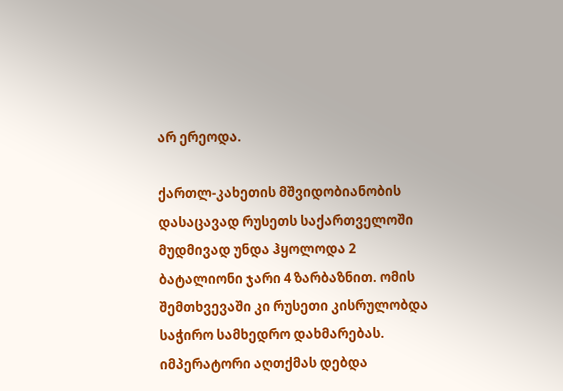არ ერეოდა.

ქართლ-კახეთის მშვიდობიანობის დასაცავად რუსეთს საქართველოში მუდმივად უნდა ჰყოლოდა 2 ბატალიონი ჯარი 4 ზარბაზნით. ომის შემთხვევაში კი რუსეთი კისრულობდა საჭირო სამხედრო დახმარებას. იმპერატორი აღთქმას დებდა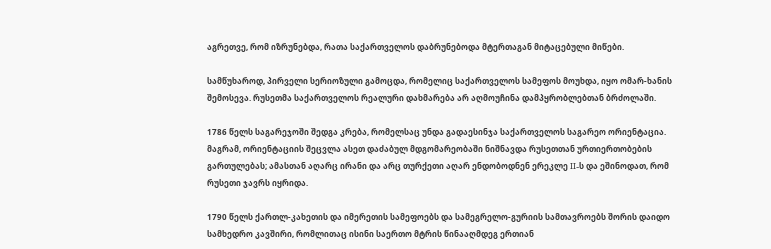აგრეთვე, რომ იზრუნებდა, რათა საქართველოს დაბრუნებოდა მტერთაგან მიტაცებული მიწები.

სამწუხაროდ, პირველი სერიოზული გამოცდა, რომელიც საქართველოს სამეფოს მოუხდა, იყო ომარ-ხანის შემოსევა. რუსეთმა საქართველოს რეალური დახმარება არ აღმოუჩინა დამპყრობლებთან ბრძოლაში.

1786 წელს საგარეჯოში შედგა კრება, რომელსაც უნდა გადაესინჯა საქართველოს საგარეო ორიენტაცია. მაგრამ, ორიენტაციის შეცვლა ასეთ დაძაბულ მდგომარეობაში ნიშნავდა რუსეთთან ურთიერთობების გართულებას; ამასთან აღარც ირანი და არც თურქეთი აღარ ენდობოდნენ ერეკლე II-ს და ეშინოდათ, რომ რუსეთი ჯავრს იყრიდა.

1790 წელს ქართლ-კახეთის და იმერეთის სამეფოებს და სამეგრელო-გურიის სამთავროებს შორის დაიდო სამხედრო კავშირი, რომლითაც ისინი საერთო მტრის წინააღმდეგ ერთიან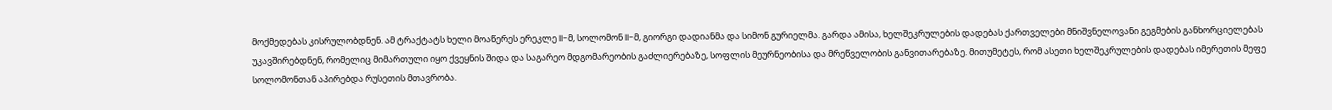მოქმედებას კისრულობდნენ. ამ ტრაქტატს ხელი მოაწერეს ერეკლე II-მ, სოლომონ II-მ, გიორგი დადიანმა და სიმონ გურიელმა. გარდა ამისა, ხელშეკრულების დადებას ქართველები მნიშვნელოვანი გეგმების განხორციელებას უკავშირებდნენ, რომელიც მიმართული იყო ქვეყნის შიდა და საგარეო მდგომარეობის გაძლიერებაზე, სოფლის მეურნეობისა და მრეწველობის განვითარებაზე. მითუმეტეს, რომ ასეთი ხელშეკრულების დადებას იმერეთის მეფე სოლომონთან აპირებდა რუსეთის მთავრობა.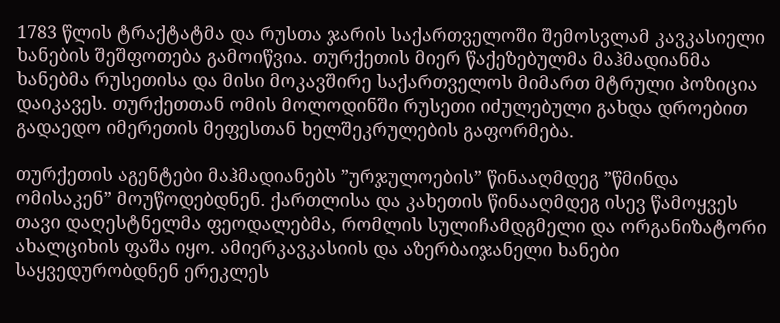1783 წლის ტრაქტატმა და რუსთა ჯარის საქართველოში შემოსვლამ კავკასიელი ხანების შეშფოთება გამოიწვია. თურქეთის მიერ წაქეზებულმა მაჰმადიანმა ხანებმა რუსეთისა და მისი მოკავშირე საქართველოს მიმართ მტრული პოზიცია დაიკავეს. თურქეთთან ომის მოლოდინში რუსეთი იძულებული გახდა დროებით გადაედო იმერეთის მეფესთან ხელშეკრულების გაფორმება.

თურქეთის აგენტები მაჰმადიანებს ”ურჯულოების” წინააღმდეგ ”წმინდა ომისაკენ” მოუწოდებდნენ. ქართლისა და კახეთის წინააღმდეგ ისევ წამოყვეს თავი დაღესტნელმა ფეოდალებმა, რომლის სულიჩამდგმელი და ორგანიზატორი ახალციხის ფაშა იყო. ამიერკავკასიის და აზერბაიჯანელი ხანები საყვედურობდნენ ერეკლეს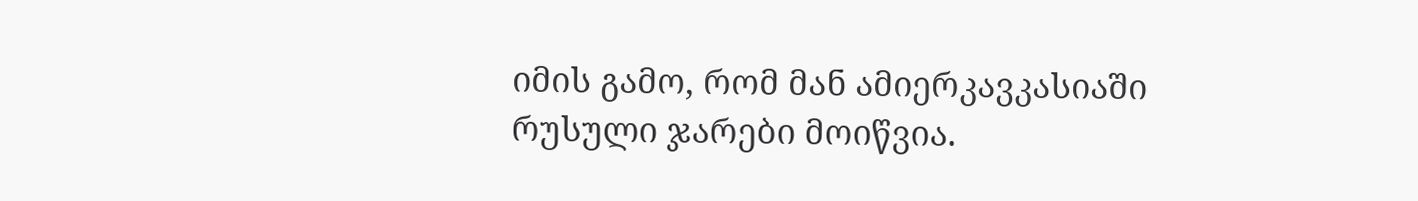იმის გამო, რომ მან ამიერკავკასიაში რუსული ჯარები მოიწვია.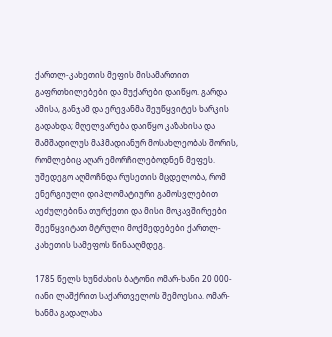ქართლ-კახეთის მეფის მისამართით გაფრთხილებები და მუქარები დაიწყო. გარდა ამისა, განჯამ და ერევანმა შეუწყვიტეს ხარკის გადახდა; მღელვარება დაიწყო კაზახისა და შამშადილუს მაჰმადიანურ მოსახლეობას შორის, რომლებიც აღარ ემორჩილებოდნენ მეფეს. უშედეგო აღმოჩნდა რუსეთის მცდელობა, რომ ენერგიული დიპლომატიური გამოსვლებით აეძულებინა თურქეთი და მისი მოკავშირეები შეეწყვიტათ მტრული მოქმედებები ქართლ-კახეთის სამეფოს წინააღმდეგ.

1785 წელს ხუნძახის ბატონი ომარ-ხანი 20 000-იანი ლაშქრით საქართველოს შემოესია. ომარ-ხანმა გადალახა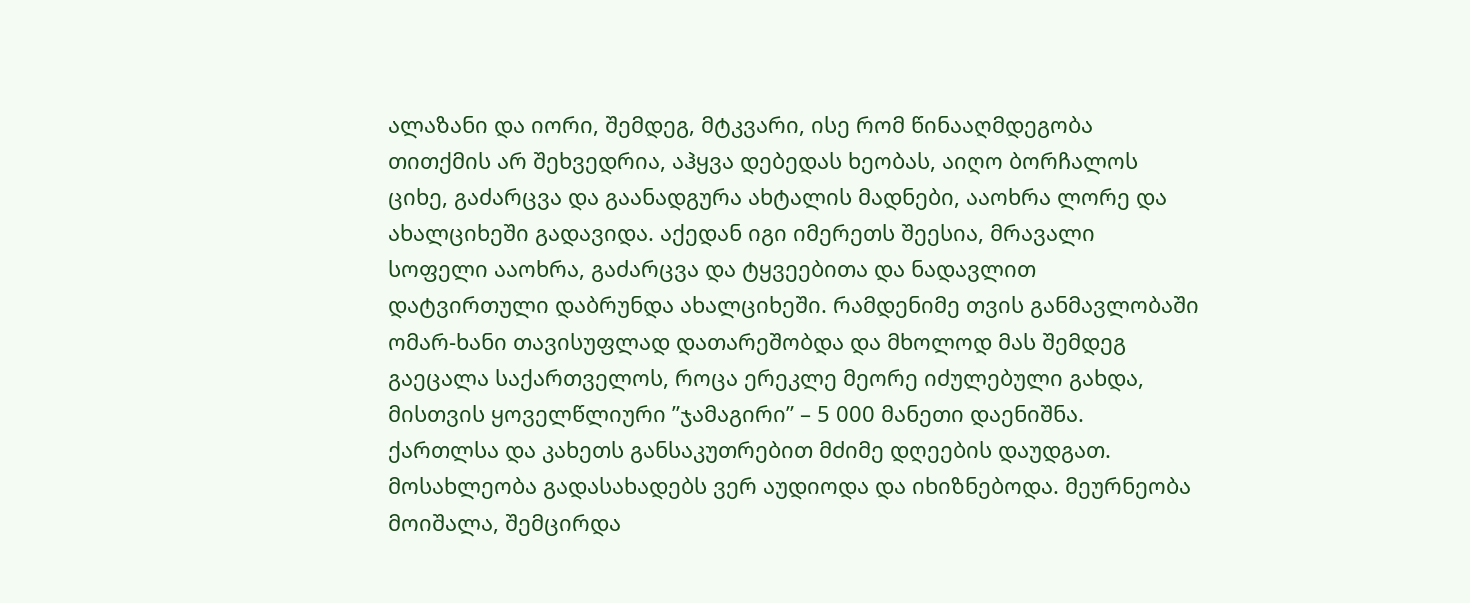ალაზანი და იორი, შემდეგ, მტკვარი, ისე რომ წინააღმდეგობა თითქმის არ შეხვედრია, აჰყვა დებედას ხეობას, აიღო ბორჩალოს ციხე, გაძარცვა და გაანადგურა ახტალის მადნები, ააოხრა ლორე და ახალციხეში გადავიდა. აქედან იგი იმერეთს შეესია, მრავალი სოფელი ააოხრა, გაძარცვა და ტყვეებითა და ნადავლით დატვირთული დაბრუნდა ახალციხეში. რამდენიმე თვის განმავლობაში ომარ-ხანი თავისუფლად დათარეშობდა და მხოლოდ მას შემდეგ გაეცალა საქართველოს, როცა ერეკლე მეორე იძულებული გახდა, მისთვის ყოველწლიური ”ჯამაგირი” – 5 000 მანეთი დაენიშნა. ქართლსა და კახეთს განსაკუთრებით მძიმე დღეების დაუდგათ. მოსახლეობა გადასახადებს ვერ აუდიოდა და იხიზნებოდა. მეურნეობა მოიშალა, შემცირდა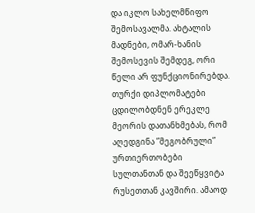და იკლო სახელმწიფო შემოსავალმა. ახტალის მადნები, ომარ-ხანის შემოსევის შემდეგ, ორი წელი არ ფუნქციონირებდა. თურქი დიპლომატები ცდილობდნენ ერეკლე მეორის დათანხმებას, რომ აღედგინა ”მეგობრული” ურთიერთობები სულთანთან და შეეწყვიტა რუსეთთან კავშირი. ამაოდ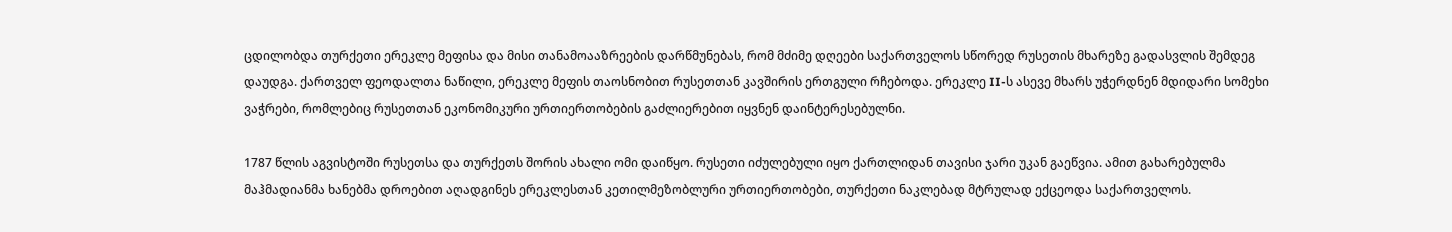ცდილობდა თურქეთი ერეკლე მეფისა და მისი თანამოააზრეების დარწმუნებას, რომ მძიმე დღეები საქართველოს სწორედ რუსეთის მხარეზე გადასვლის შემდეგ დაუდგა. ქართველ ფეოდალთა ნაწილი, ერეკლე მეფის თაოსნობით რუსეთთან კავშირის ერთგული რჩებოდა. ერეკლე II-ს ასევე მხარს უჭერდნენ მდიდარი სომეხი ვაჭრები, რომლებიც რუსეთთან ეკონომიკური ურთიერთობების გაძლიერებით იყვნენ დაინტერესებულნი.

1787 წლის აგვისტოში რუსეთსა და თურქეთს შორის ახალი ომი დაიწყო. რუსეთი იძულებული იყო ქართლიდან თავისი ჯარი უკან გაეწვია. ამით გახარებულმა მაჰმადიანმა ხანებმა დროებით აღადგინეს ერეკლესთან კეთილმეზობლური ურთიერთობები, თურქეთი ნაკლებად მტრულად ექცეოდა საქართველოს.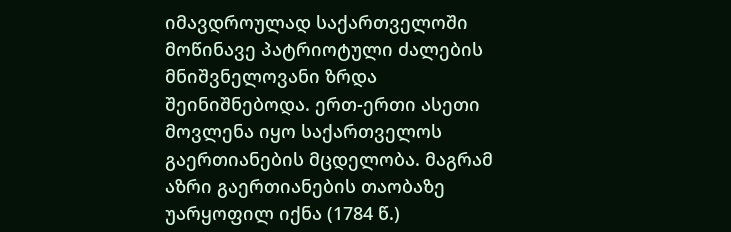იმავდროულად საქართველოში მოწინავე პატრიოტული ძალების მნიშვნელოვანი ზრდა შეინიშნებოდა. ერთ-ერთი ასეთი მოვლენა იყო საქართველოს გაერთიანების მცდელობა. მაგრამ აზრი გაერთიანების თაობაზე უარყოფილ იქნა (1784 წ.)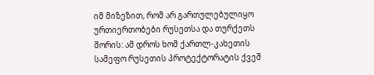იმ მიზეზით, რომ არ გართულებულიყო ურთიერთობები რუსეთსა და თურქეთს შორის: ამ დროს ხომ ქართლ-კახეთის სამეფო რუსეთის პროტექტორატის ქვეშ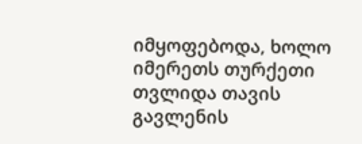იმყოფებოდა, ხოლო იმერეთს თურქეთი თვლიდა თავის გავლენის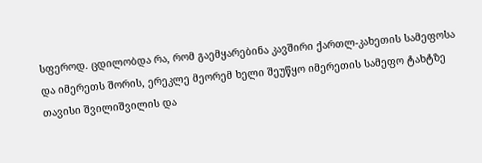სფეროდ. ცდილობდა რა, რომ გაემყარებინა კავშირი ქართლ-კახეთის სამეფოსა და იმერეთს შორის, ერეკლე მეორემ ხელი შეუწყო იმერეთის სამეფო ტახტზე თავისი შვილიშვილის და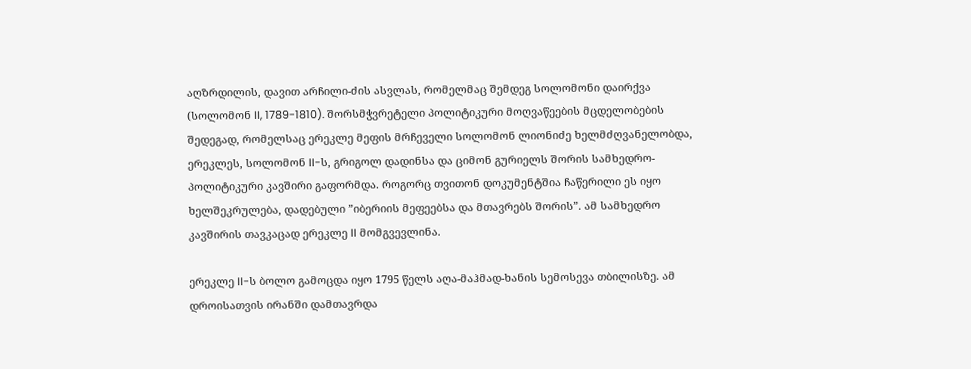აღზრდილის, დავით არჩილი-ძის ასვლას, რომელმაც შემდეგ სოლომონი დაირქვა (სოლომონ II, 1789-1810). შორსმჭვრეტელი პოლიტიკური მოღვაწეების მცდელობების შედეგად, რომელსაც ერეკლე მეფის მრჩეველი სოლომონ ლიონიძე ხელმძღვანელობდა, ერეკლეს, სოლომონ II-ს, გრიგოლ დადინსა და ციმონ გურიელს შორის სამხედრო-პოლიტიკური კავშირი გაფორმდა. როგორც თვითონ დოკუმენტშია ჩაწერილი ეს იყო ხელშეკრულება, დადებული ”იბერიის მეფეებსა და მთავრებს შორის”. ამ სამხედრო კავშირის თავკაცად ერეკლე II მომგვევლინა.

ერეკლე II-ს ბოლო გამოცდა იყო 1795 წელს აღა-მაჰმად-ხანის სემოსევა თბილისზე. ამ დროისათვის ირანში დამთავრდა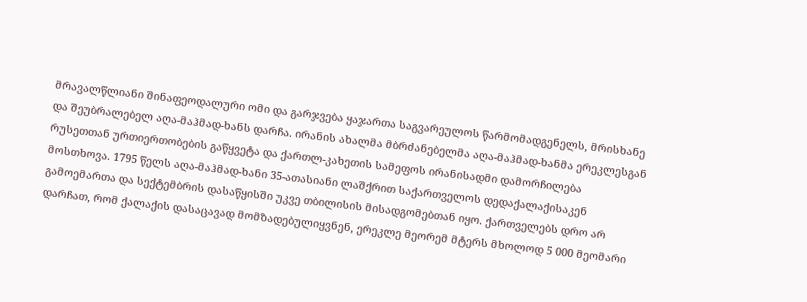მრავალწლიანი შინაფეოდალური ომი და გარჯვება ყაჯართა საგვარეულოს წარმომადგენელს, მრისხანე და შეუბრალებელ აღა-მაჰმად-ხანს დარჩა. ირანის ახალმა მბრძანებელმა აღა-მაჰმად-ხანმა ერეკლესგან რუსეთთან ურთიერთობების გაწყვეტა და ქართლ-კახეთის სამეფოს ირანისადმი დამორჩილება მოსთხოვა. 1795 წელს აღა-მაჰმად-ხანი 35-ათასიანი ლაშქრით საქართველოს დედაქალაქისაკენ გამოემართა და სექტემბრის დასაწყისში უკვე თბილისის მისადგომებთან იყო. ქართველებს დრო არ დარჩათ, რომ ქალაქის დასაცავად მომზადებულიყვნენ, ერეკლე მეორემ მტერს მხოლოდ 5 000 მეომარი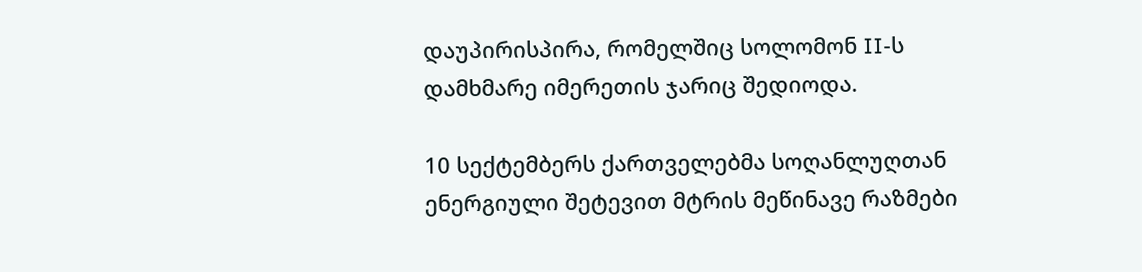დაუპირისპირა, რომელშიც სოლომონ II-ს დამხმარე იმერეთის ჯარიც შედიოდა.

10 სექტემბერს ქართველებმა სოღანლუღთან ენერგიული შეტევით მტრის მეწინავე რაზმები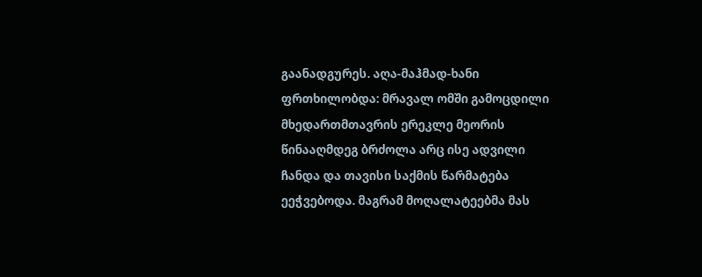გაანადგურეს. აღა-მაჰმად-ხანი ფრთხილობდა: მრავალ ომში გამოცდილი მხედართმთავრის ერეკლე მეორის წინააღმდეგ ბრძოლა არც ისე ადვილი ჩანდა და თავისი საქმის წარმატება ეეჭვებოდა. მაგრამ მოღალატეებმა მას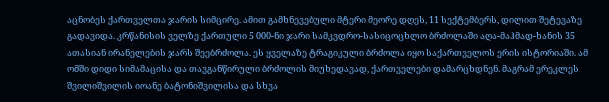აცნობეს ქართველთა ჯარის სიმცირე. ამით გამხნევებული მტერი მეორე დღეს, 11 სექტემბერს, დილით შეტევაზე გადავიდა. კრწანისის ველზე ქართული 5 000-ნი ჯარი სამკვდრო-სასიცოცხლო ბრძოლაში აღა-მაჰმად-ხანის 35 ათასიან ირანელების ჯარს შეებრძოლა. ეს ყველაზე ტრაგიკული ბრძოლა იყო საქართველოს ერის ისტორიაში. ამ ომში დიდი სიმამაცისა და თავგანწირული ბრძოლის მიუხედავად, ქართველები დამარცხდნენ. მაგრამ ერეკლეს შვილიშვილის იოანე ბატონიშვილისა და სხვა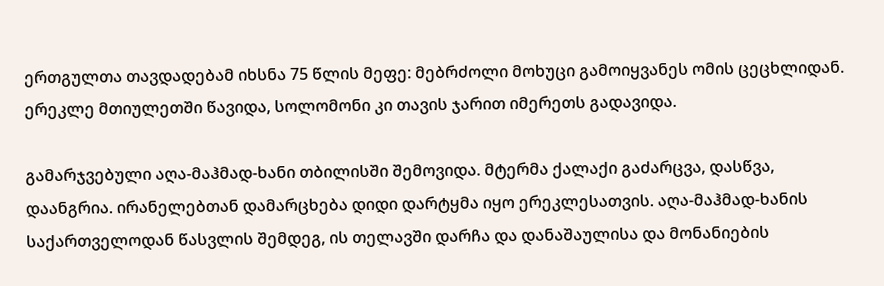ერთგულთა თავდადებამ იხსნა 75 წლის მეფე: მებრძოლი მოხუცი გამოიყვანეს ომის ცეცხლიდან. ერეკლე მთიულეთში წავიდა, სოლომონი კი თავის ჯარით იმერეთს გადავიდა.

გამარჯვებული აღა-მაჰმად-ხანი თბილისში შემოვიდა. მტერმა ქალაქი გაძარცვა, დასწვა, დაანგრია. ირანელებთან დამარცხება დიდი დარტყმა იყო ერეკლესათვის. აღა-მაჰმად-ხანის საქართველოდან წასვლის შემდეგ, ის თელავში დარჩა და დანაშაულისა და მონანიების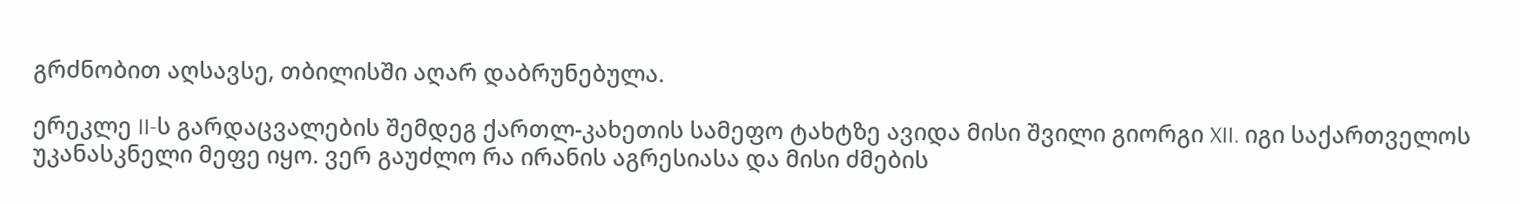გრძნობით აღსავსე, თბილისში აღარ დაბრუნებულა.

ერეკლე II-ს გარდაცვალების შემდეგ ქართლ-კახეთის სამეფო ტახტზე ავიდა მისი შვილი გიორგი XII. იგი საქართველოს უკანასკნელი მეფე იყო. ვერ გაუძლო რა ირანის აგრესიასა და მისი ძმების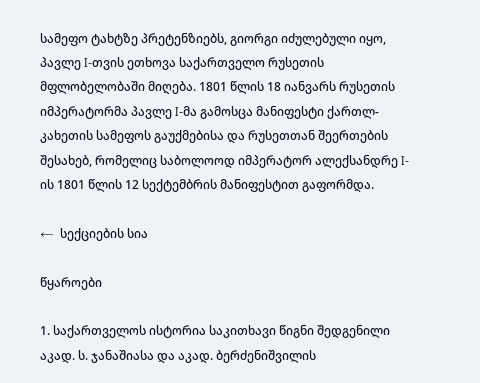სამეფო ტახტზე პრეტენზიებს, გიორგი იძულებული იყო, პავლე I-თვის ეთხოვა საქართველო რუსეთის მფლობელობაში მიღება. 1801 წლის 18 იანვარს რუსეთის იმპერატორმა პავლე I-მა გამოსცა მანიფესტი ქართლ-კახეთის სამეფოს გაუქმებისა და რუსეთთან შეერთების შესახებ, რომელიც საბოლოოდ იმპერატორ ალექსანდრე I-ის 1801 წლის 12 სექტემბრის მანიფესტით გაფორმდა.

←  სექციების სია

წყაროები

1. საქართველოს ისტორია საკითხავი წიგნი შედგენილი აკად. ს. ჯანაშიასა და აკად. ბერძენიშვილის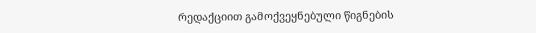რედაქციით გამოქვეყნებული წიგნების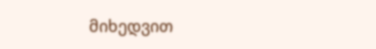მიხედვით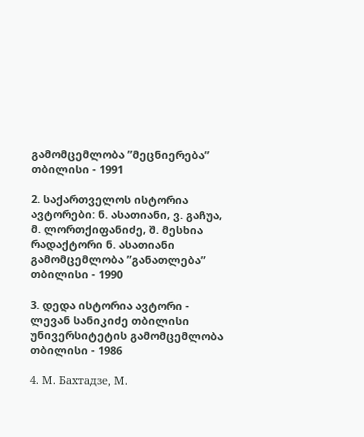გამომცემლობა ”მეცნიერება” თბილისი - 1991

2. საქართველოს ისტორია ავტორები: ნ. ასათიანი, ვ. გაჩუა, მ. ლორთქიფანიძე, შ. მესხია რადაქტორი ნ. ასათიანი გამომცემლობა ”განათლება” თბილისი - 1990

3. დედა ისტორია ავტორი - ლევან სანიკიძე თბილისი უნივერსიტეტის გამომცემლობა თბილისი - 1986

4. М. Бахтадзе, М.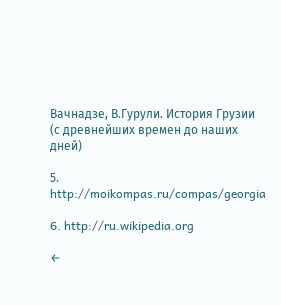Вачнадзе, В.Гурули. История Грузии (с древнейших времен до наших дней)

5. http://moikompas.ru/compas/georgia

6. http://ru.wikipedia.org

←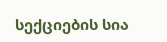სექციების სია